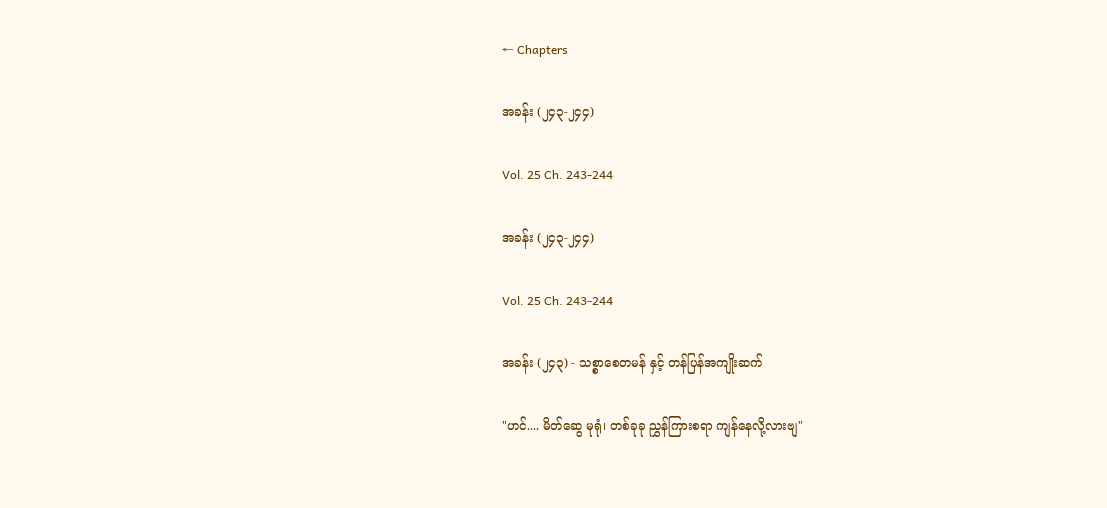← Chapters

အခန်း (၂၄၃-၂၄၄)

Vol. 25 Ch. 243-244

အခန်း (၂၄၃-၂၄၄)

Vol. 25 Ch. 243-244

အခန်း (၂၄၃) - သစ္စာစေတမန် နှင့် တန်ပြန်အကျိုးဆက်

"ဟင်.... မိတ်ဆွေ မုရုံ၊ တစ်ခုခု ညွှန်ကြားစရာ ကျန်နေလို့လားဗျ"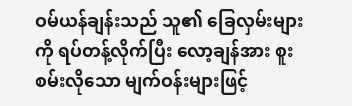ဝမ်ယန်ချန်းသည် သူ၏ ခြေလှမ်းများကို ရပ်တန့်လိုက်ပြီး လော့ချန်အား စူးစမ်းလိုသော မျက်ဝန်းများဖြင့်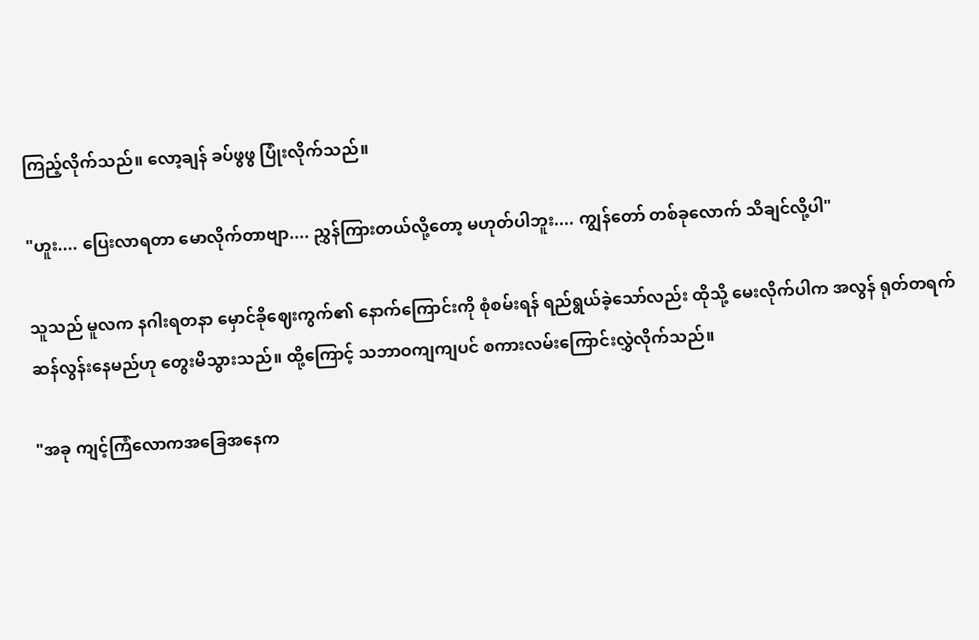ကြည့်လိုက်သည်။ လော့ချန် ခပ်ဖွဖွ ပြုံးလိုက်သည်။

"ဟူး.... ပြေးလာရတာ မောလိုက်တာဗျာ.... ညွှန်ကြားတယ်လို့တော့ မဟုတ်ပါဘူး.... ကျွန်တော် တစ်ခုလောက် သိချင်လို့ပါ"

သူသည် မူလက နဂါးရတနာ မှောင်ခိုဈေးကွက်၏ နောက်ကြောင်းကို စုံစမ်းရန် ရည်ရွယ်ခဲ့သော်လည်း ထိုသို့ မေးလိုက်ပါက အလွန် ရုတ်တရက် ဆန်လွန်းနေမည်ဟု တွေးမိသွားသည်။ ထို့ကြောင့် သဘာဝကျကျပင် စကားလမ်းကြောင်းလွှဲလိုက်သည်။

"အခု ကျင့်ကြံလောကအခြေအနေက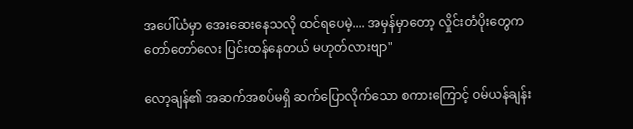အပေါ်ယံမှာ အေးဆေးနေသလို ထင်ရပေမဲ့.... အမှန်မှာတော့ လှိုင်းတံပိုးတွေက တော်တော်လေး ပြင်းထန်နေတယ် မဟုတ်လားဗျာ"

လော့ချန်၏ အဆက်အစပ်မရှိ ဆက်ပြောလိုက်သော စကားကြောင့် ဝမ်ယန်ချန်း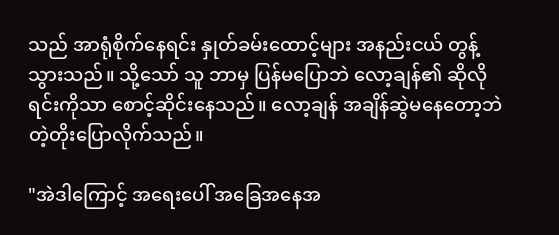သည် အာရုံစိုက်နေရင်း နှုတ်ခမ်းထောင့်များ အနည်းငယ် တွန့်သွားသည်။ သို့သော် သူ ဘာမှ ပြန်မပြောဘဲ လော့ချန်၏ ဆိုလိုရင်းကိုသာ စောင့်ဆိုင်းနေသည်။ လော့ချန် အချိန်ဆွဲမနေတော့ဘဲ တဲ့တိုးပြောလိုက်သည်။

"အဲဒါကြောင့် အရေးပေါ် အခြေအနေအ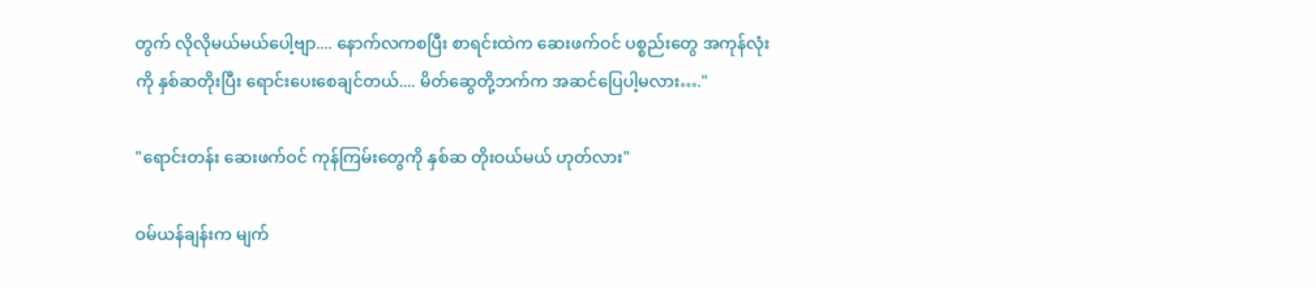တွက် လိုလိုမယ်မယ်ပေါ့ဗျာ.... နောက်လကစပြီး စာရင်းထဲက ဆေးဖက်ဝင် ပစ္စည်းတွေ အကုန်လုံးကို နှစ်ဆတိုးပြီး ရောင်းပေးစေချင်တယ်.... မိတ်ဆွေတို့ဘက်က အဆင်ပြေပါ့မလား…."

"ရောင်းတန်း ဆေးဖက်ဝင် ကုန်ကြမ်းတွေကို နှစ်ဆ တိုးဝယ်မယ် ဟုတ်လား"

ဝမ်ယန်ချန်းက မျက်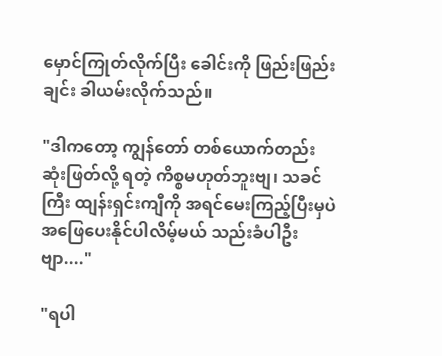မှောင်ကြုတ်လိုက်ပြီး ခေါင်းကို ဖြည်းဖြည်းချင်း ခါယမ်းလိုက်သည်။

"ဒါကတော့ ကျွန်တော် တစ်ယောက်တည်း ဆုံးဖြတ်လို့ ရတဲ့ ကိစ္စမဟုတ်ဘူးဗျ၊ သခင်ကြီး ထျန်းရှင်းကျီကို အရင်မေးကြည့်ပြီးမှပဲ အဖြေပေးနိုင်ပါလိမ့်မယ် သည်းခံပါဦးဗျာ...."

"ရပါ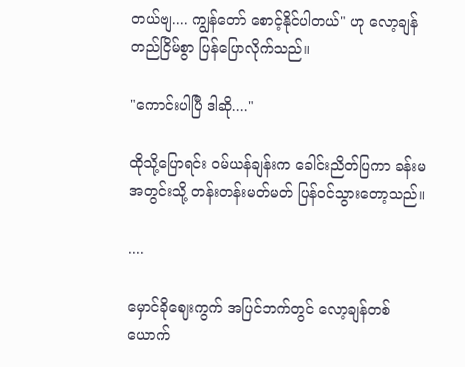တယ်ဗျ.... ကျွန်တော် စောင့်နိုင်ပါတယ်" ဟု လော့ချန် တည်ငြိမ်စွာ ပြန်ပြောလိုက်သည်။

"ကောင်းပါပြီ ဒါဆို...."

ထိုသို့ပြောရင်း ဝမ်ယန်ချန်းက ခေါင်းညိတ်ပြကာ ခန်းမအတွင်းသို့ တန်းတန်းမတ်မတ် ပြန်ဝင်သွားတော့သည်။

....

မှောင်ခိုဈေးကွက် အပြင်ဘက်တွင် လော့ချန်တစ်ယောက်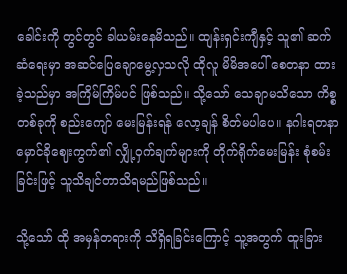ခေါင်းကို တွင်တွင် ခါယမ်းနေမိသည်။ ထျန်းရှင်းကျီနှင့် သူ၏ ဆက်ဆံရေးမှာ အဆင်ပြေချောမွေ့လှသလို ထိုလူ မိမိအပေါ် စေတနာ ထားခဲ့သည်မှာ အကြိမ်ကြိမ်ပင် ဖြစ်သည်။ သို့သော် သေချာမသိသော ကိစ္စတစ်ခုကို စည်းကျော် မေးမြန်းရန် လော့ချန် စိတ်မပါပေ။ နဂါးရတနာ မှောင်ခိုဈေးကွက်၏ လျှို့ဝှက်ချက်များကို တိုက်ရိုက်မေးမြန်း စုံစမ်းခြင်းဖြင့် သူသိချင်တာသိရမည်ဖြစ်သည်။

သို့သော် ထို အမှန်တရားကို သိရှိရခြင်းကြောင့် သူ့အတွက် ထူးခြား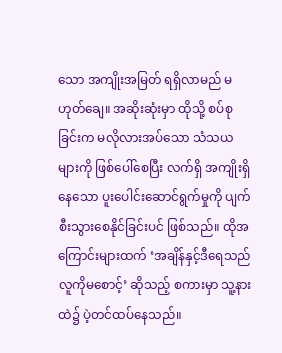သော အကျိုးအမြတ် ရရှိလာမည် မဟုတ်ချေ။ အဆိုးဆုံးမှာ ထိုသို့ စပ်စုခြင်းက မလိုလားအပ်သော သံသယများကို ဖြစ်ပေါ်စေပြီး လက်ရှိ အကျိုးရှိနေသော ပူးပေါင်းဆောင်ရွက်မှုကို ပျက်စီးသွားစေနိုင်ခြင်းပင် ဖြစ်သည်။ ထိုအကြောင်းများထက် ‘အချိန်နှင့်ဒီရေသည် လူကိုမစောင့်’ ဆိုသည့် စကားမှာ သူ့နားထဲ၌ ပဲ့တင်ထပ်နေသည်။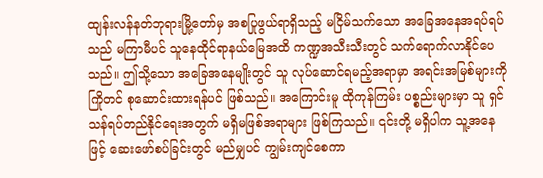ထျန်းလန်နတ်ဘုရားမြို့တော်မှ အစပြုဖွယ်ရာရှိသည့် မငြိမ်သက်သော အခြေအနေအရပ်ရပ်သည် မကြာမီပင် သူနေထိုင်ရာနယ်မြေအထိ ကဏ္ဍအသီးသီးတွင် သက်ရောက်လာနိုင်ပေသည်။ ဤသို့သော အခြေအနေမျိုးတွင် သူ လုပ်ဆောင်ရမည့်အရာမှာ အရင်းအမြစ်များကို ကြိုတင် စုဆောင်းထားရန်ပင် ဖြစ်သည်။ အကြောင်းမူ ထိုကုန်ကြမ်း ပစ္စည်းများမှာ သူ ရှင်သန်ရပ်တည်နိုင်ရေးအတွက် မရှိမဖြစ်အရာများ ဖြစ်ကြသည်။ ၎င်းတို့ မရှိပါက သူ့အနေဖြင့် ဆေးဖော်စပ်ခြင်းတွင် မည်မျှပင် ကျွမ်းကျင်စေကာ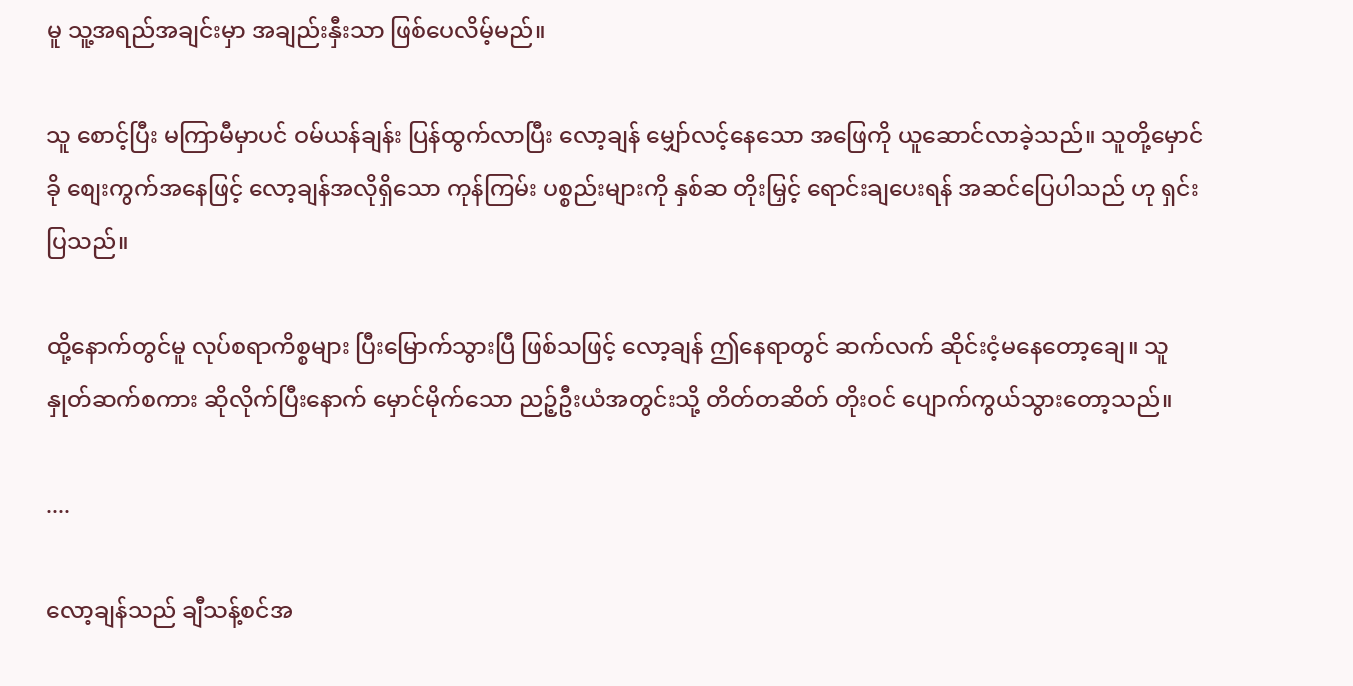မူ သူ့အရည်အချင်းမှာ အချည်းနှီးသာ ဖြစ်ပေလိမ့်မည်။

သူ စောင့်ပြီး မကြာမီမှာပင် ဝမ်ယန်ချန်း ပြန်ထွက်လာပြီး လော့ချန် မျှော်လင့်နေသော အဖြေကို ယူဆောင်လာခဲ့သည်။ သူတို့မှောင်ခို စျေးကွက်အနေဖြင့် လော့ချန်အလိုရှိသော ကုန်ကြမ်း ပစ္စည်းများကို နှစ်ဆ တိုးမြှင့် ရောင်းချပေးရန် အဆင်ပြေပါသည် ဟု ရှင်းပြသည်။

ထို့နောက်တွင်မူ လုပ်စရာကိစ္စများ ပြီးမြောက်သွားပြီ ဖြစ်သဖြင့် လော့ချန် ဤနေရာတွင် ဆက်လက် ဆိုင်းငံ့မနေတော့ချေ။ သူ နှုတ်ဆက်စကား ဆိုလိုက်ပြီးနောက် မှောင်မိုက်သော ညဉ့်ဦးယံအတွင်းသို့ တိတ်တဆိတ် တိုးဝင် ပျောက်ကွယ်သွားတော့သည်။

....

လော့ချန်သည် ချီသန့်စင်အ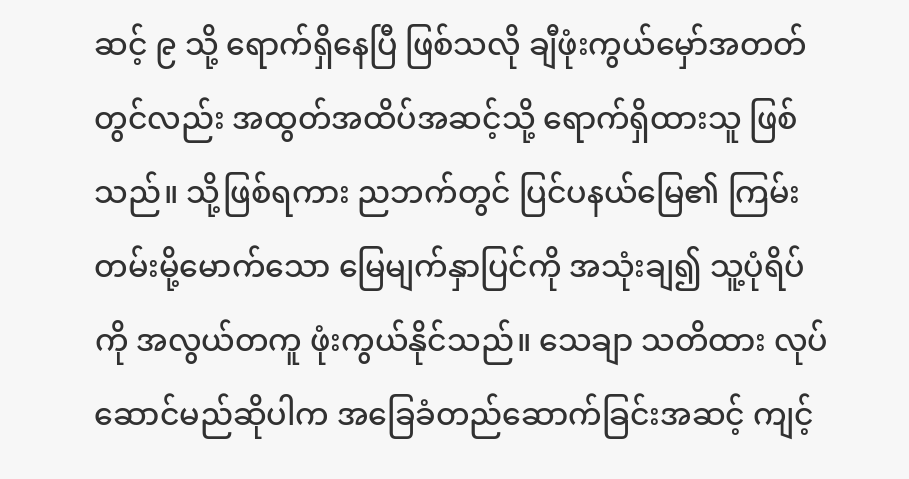ဆင့် ၉ သို့ ရောက်ရှိနေပြီ ဖြစ်သလို ချီဖုံးကွယ်မှော်အတတ်တွင်လည်း အထွတ်အထိပ်အဆင့်သို့ ရောက်ရှိထားသူ ဖြစ်သည်။ သို့ဖြစ်ရကား ညဘက်တွင် ပြင်ပနယ်မြေ၏ ကြမ်းတမ်းမို့မောက်သော မြေမျက်နှာပြင်ကို အသုံးချ၍ သူ့ပုံရိပ်ကို အလွယ်တကူ ဖုံးကွယ်နိုင်သည်။ သေချာ သတိထား လုပ်ဆောင်မည်ဆိုပါက အခြေခံတည်ဆောက်ခြင်းအဆင့် ကျင့်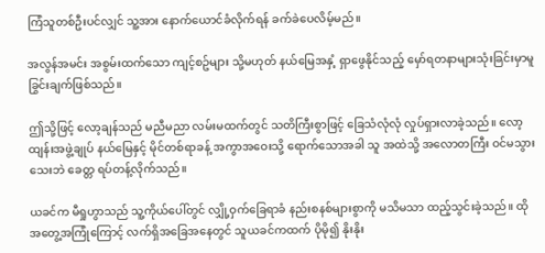ကြံသူတစ်ဦးပင်လျှင် သူ့အား နောက်ယောင်ခံလိုက်ရန် ခက်ခဲပေလိမ့်မည်။

အလွန်အမင်း အစွမ်းထက်သော ကျင့်စဥ်များ သို့မဟုတ် နယ်မြေအနှံ့ ရှာဖွေနိုင်သည့် မှော်ရတနာများသုံးခြင်းမှာမူ ခြွင်းချက်ဖြစ်သည်။

ဤသို့ဖြင့် လော့ချန်သည် မညီမညာ လမ်းမထက်တွင် သတိကြီးစွာဖြင့် ခြေသံလုံလုံ လှုပ်ရှားလာခဲ့သည်။ လော့ထျန်းအဖွဲ့ချုပ် နယ်မြေနှင့် မိုင်တစ်ရာခန့် အကွာအဝေးသို့ ရောက်သောအခါ သူ အထဲသို့ အလောတကြီး ဝင်မသွားသေးဘဲ ခေတ္တ ရပ်တန့်လိုက်သည်။

ယခင်က မီရှုဟွာသည် သူ့ကိုယ်ပေါ်တွင် လျှို့ဝှက်ခြေရာခံ နည်းစနစ်များစွာကို မသိမသာ ထည့်သွင်းခဲ့သည်။ ထိုအတွေ့အကြုံကြောင့် လက်ရှိအခြေအနေတွင် သူယခင်ကထက် ပိုမို၍ နိုးနိုး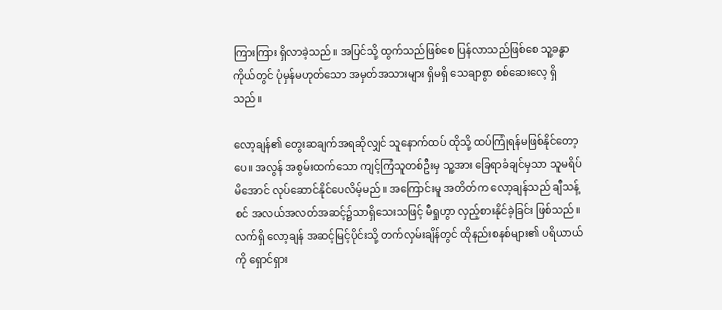ကြားကြား ရှိလာခဲ့သည်။ အပြင်သို့ ထွက်သည်ဖြစ်စေ ပြန်လာသည်ဖြစ်စေ သူ့ခန္ဓာကိုယ်တွင် ပုံမှန်မဟုတ်သော အမှတ်အသားများ ရှိမရှိ သေချာစွာ စစ်ဆေးလေ့ ရှိသည်။

လော့ချန်၏ တွေးဆချက်အရဆိုလျှင် သူနောက်ထပ် ထိုသို့ ထပ်ကြုံရန်မဖြစ်နိုင်တော့ပေ။ အလွန် အစွမ်းထက်သော ကျင့်ကြံသူတစ်ဦးမှ သူ့အား ခြေရာခံချင်မှသာ သူမရိပ်မိအောင် လုပ်ဆောင်နိုင်ပေလိမ့်မည်။ အကြောင်းမူ အတိတ်က လော့ချန်သည် ချီသန့်စင် အလယ်အလတ်အဆင့်၌သာရှိသေးသဖြင့် မီရှုဟွာ လှည့်စားနိုင်ခဲ့ခြင်း ဖြစ်သည်။ လက်ရှိ လော့ချန် အဆင့်မြင့်ပိုင်းသို့ တက်လှမ်းချိန်တွင် ထိုနည်းစနစ်များ၏ ပရိယာယ်ကို ရှောင်ရှား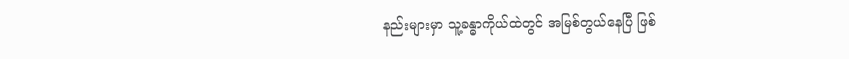နည်းများမှာ သူ့ခန္ဓာကိုယ်ထဲတွင် အမြစ်တွယ်နေပြီ ဖြစ်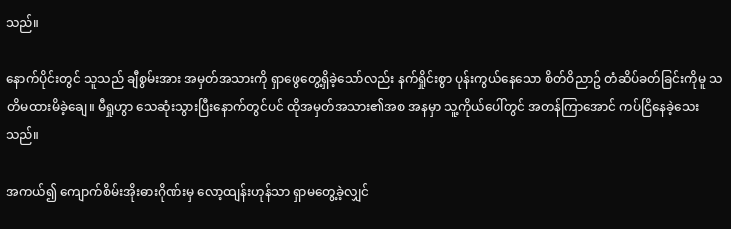သည်။

နောက်ပိုင်းတွင် သူသည် ချီစွမ်းအား အမှတ်အသားကို ရှာဖွေတွေ့ရှိခဲ့သော်လည်း နက်ရှိုင်းစွာ ပုန်းကွယ်နေသော စိတ်ဝိညာဥ် တံဆိပ်ခတ်ခြင်းကိုမူ သတိမထားမိခဲ့ချေ။ မီရှုဟွာ သေဆုံးသွားပြီးနောက်တွင်ပင် ထိုအမှတ်အသား၏အစ အနမှာ သူ့ကိုယ်ပေါ်တွင် အတန်ကြာအောင် ကပ်ငြိနေခဲ့သေးသည်။

အကယ်၍ ကျောက်စိမ်းအိုးဓားဂိုဏ်းမှ လော့ထျန်းဟုန်သာ ရှာမတွေ့ခဲ့လျှင်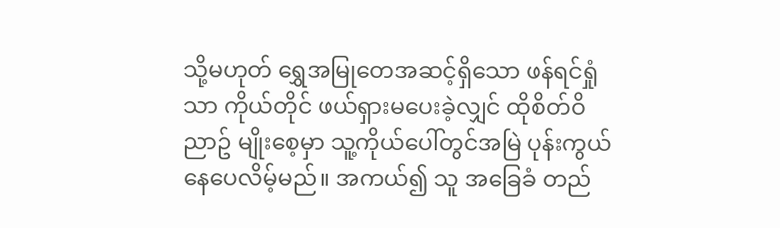သို့မဟုတ် ရွှေအမြုတေအဆင့်ရှိသော ဖန်ရင်ရှုံသာ ကိုယ်တိုင် ဖယ်ရှားမပေးခဲ့လျှင် ထိုစိတ်ဝိညာဥ် မျိုးစေ့မှာ သူ့ကိုယ်ပေါ်တွင်အမြဲ ပုန်းကွယ်နေပေလိမ့်မည်။ အကယ်၍ သူ အခြေခံ တည်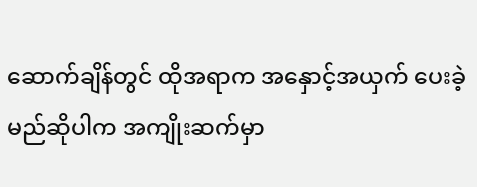ဆောက်ချိန်တွင် ထိုအရာက အနှောင့်အယှက် ပေးခဲ့မည်ဆိုပါက အကျိုးဆက်မှာ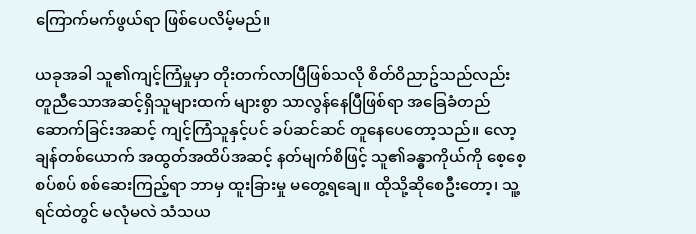ကြောက်မက်ဖွယ်ရာ ဖြစ်ပေလိမ့်မည်။

ယခုအခါ သူ၏ကျင့်ကြံမှုမှာ တိုးတက်လာပြီဖြစ်သလို စိတ်ဝိညာဥ်သည်လည်း တူညီသောအဆင့်ရှိသူများထက် များစွာ သာလွန်နေပြီဖြစ်ရာ အခြေခံတည်ဆောက်ခြင်းအဆင့် ကျင့်ကြံသူနှင့်ပင် ခပ်ဆင်ဆင် တူနေပေတော့သည်။ လော့ချန်တစ်ယောက် အထွတ်အထိပ်အဆင့် နတ်မျက်စိဖြင့် သူ၏ခန္ဓာကိုယ်ကို စေ့စေ့စပ်စပ် စစ်ဆေးကြည့်ရာ ဘာမှ ထူးခြားမှု မတွေ့ရချေ။ ထိုသို့ဆိုစေဦးတော့၊ သူ့ရင်ထဲတွင် မလုံမလဲ သံသယ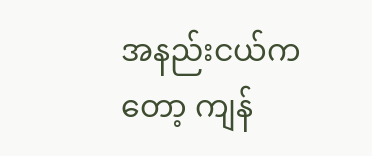အနည်းငယ်ကတော့ ကျန်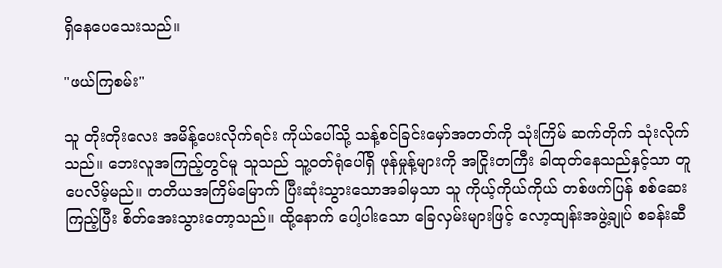ရှိနေပေသေးသည်။

"ဖယ်ကြစမ်း"

သူ တိုးတိုးလေး အမိန့်ပေးလိုက်ရင်း ကိုယ်ပေါ်သို့ သန့်စင်ခြင်းမှော်အတတ်ကို သုံးကြိမ် ဆက်တိုက် သုံးလိုက်သည်။ ဘေးလူအကြည့်တွင်မူ သူသည် သူ့ဝတ်ရုံပေါ်ရှိ ဖုန်မှုန့်များကို အငြိုးတကြီး ခါထုတ်နေသည်နှင့်သာ တူပေလိမ့်မည်။ တတိယအကြိမ်မြောက် ပြီးဆုံးသွားသောအခါမှသာ သူ ကိုယ့်ကိုယ်ကိုယ် တစ်ဖက်ပြန် စစ်ဆေးကြည့်ပြီး စိတ်အေးသွားတော့သည်။ ထို့နောက် ပေါ့ပါးသော ခြေလှမ်းများဖြင့် လော့ထျန်းအဖွဲ့ချုပ် စခန်းဆီ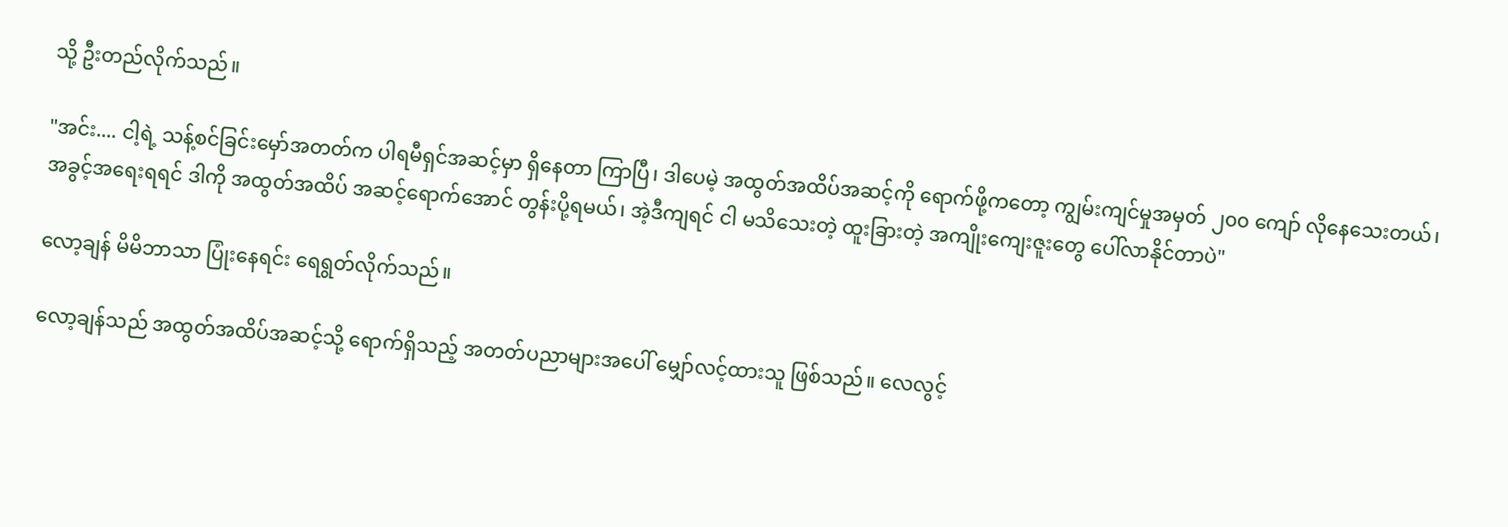သို့ ဦးတည်လိုက်သည်။

"အင်း.... ငါ့ရဲ့ သန့်စင်ခြင်းမှော်အတတ်က ပါရမီရှင်အဆင့်မှာ ရှိနေတာ ကြာပြီ၊ ဒါပေမဲ့ အထွတ်အထိပ်အဆင့်ကို ရောက်ဖို့ကတော့ ကျွမ်းကျင်မှုအမှတ် ၂၀၀ ကျော် လိုနေသေးတယ်၊ အခွင့်အရေးရရင် ဒါကို အထွတ်အထိပ် အဆင့်ရောက်အောင် တွန်းပို့ရမယ်၊ အဲ့ဒီကျရင် ငါ မသိသေးတဲ့ ထူးခြားတဲ့ အကျိုးကျေးဇူးတွေ ပေါ်လာနိုင်တာပဲ"

လော့ချန် မိမိဘာသာ ပြုံးနေရင်း ရေရွတ်လိုက်သည်။

လော့ချန်သည် အထွတ်အထိပ်အဆင့်သို့ ရောက်ရှိသည့် အတတ်ပညာများအပေါ် မျှော်လင့်ထားသူ ဖြစ်သည်။ လေလွင့်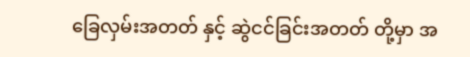ခြေလှမ်းအတတ် နှင့် ဆွဲငင်ခြင်းအတတ် တို့မှာ အ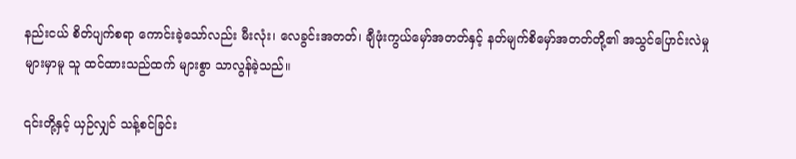နည်းငယ် စိတ်ပျက်စရာ ကောင်းခဲ့သော်လည်း မီးလုံး၊ လေခွင်းအတတ်၊ ချီဖုံးကွယ်မှော်အတတ်နှင့် နတ်မျက်စိမှော်အတတ်တို့၏ အသွင်ပြောင်းလဲမှုများမှာမူ သူ ထင်ထားသည်ထက် များစွာ သာလွန်ခဲ့သည်။

၎င်းတို့နှင့် ယှဉ်လျှင် သန့်စင်ခြင်း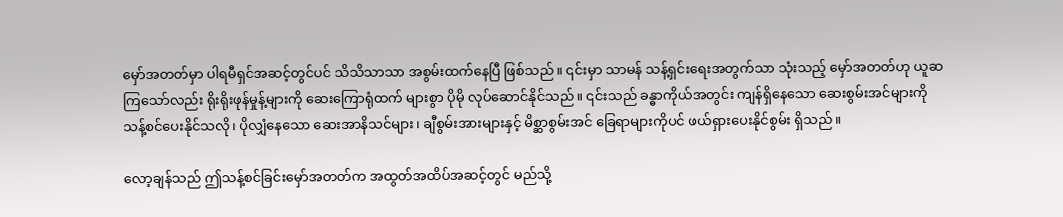မှော်အတတ်မှာ ပါရမီရှင်အဆင့်တွင်ပင် သိသိသာသာ အစွမ်းထက်နေပြီ ဖြစ်သည်။ ၎င်းမှာ သာမန် သန့်ရှင်းရေးအတွက်သာ သုံးသည့် မှော်အတတ်ဟု ယူဆကြသော်လည်း ရိုးရိုးဖုန်မှုန့်များကို ဆေးကြောရုံထက် များစွာ ပိုမို လုပ်ဆောင်နိုင်သည်။ ၎င်းသည် ခန္ဓာကိုယ်အတွင်း ကျန်ရှိနေသော ဆေးစွမ်းအင်များကို သန့်စင်ပေးနိုင်သလို၊ ပိုလျှံနေသော ဆေးအာနိသင်များ၊ ချီစွမ်းအားများနှင့် မိစ္ဆာစွမ်းအင် ခြေရာများကိုပင် ဖယ်ရှားပေးနိုင်စွမ်း ရှိသည်။

လော့ချန်သည် ဤသန့်စင်ခြင်းမှော်အတတ်က အထွတ်အထိပ်အဆင့်တွင် မည်သို့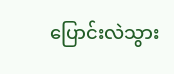ပြောင်းလဲသွား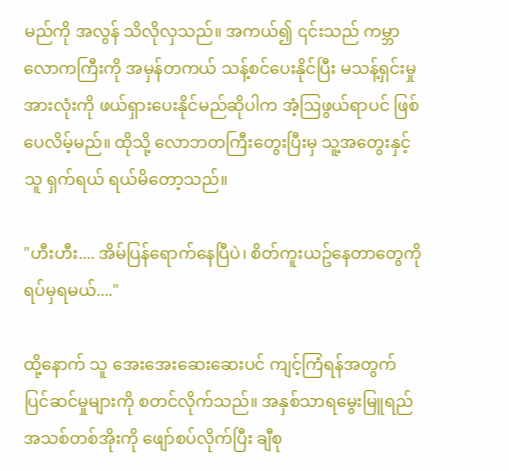မည်ကို အလွန် သိလိုလှသည်။ အကယ်၍ ၎င်းသည် ကမ္ဘာလောကကြီးကို အမှန်တကယ် သန့်စင်ပေးနိုင်ပြီး မသန့်ရှင်းမှု အားလုံးကို ဖယ်ရှားပေးနိုင်မည်ဆိုပါက အံ့ဩဖွယ်ရာပင် ဖြစ်ပေလိမ့်မည်။ ထိုသို့ လောဘတကြီးတွေးပြီးမှ သူ့အတွေးနှင့်သူ ရှက်ရယ် ရယ်မိတော့သည်။

"ဟီးဟီး.... အိမ်ပြန်ရောက်နေပြီပဲ၊ စိတ်ကူးယဥ်နေတာတွေကို ရပ်မှရမယ်...."

ထို့နောက် သူ အေးအေးဆေးဆေးပင် ကျင့်ကြံရန်အတွက် ပြင်ဆင်မှုများကို စတင်လိုက်သည်။ အနှစ်သာရမွေးမြူရည် အသစ်တစ်အိုးကို ဖျော်စပ်လိုက်ပြီး ချီစု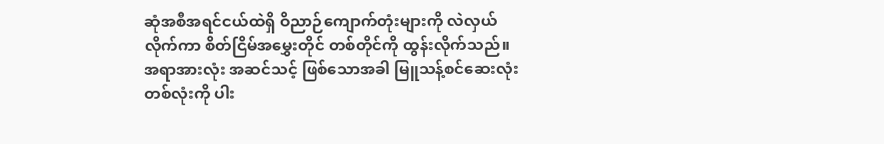ဆုံအစီအရင်ငယ်ထဲရှိ ဝိညာဉ်ကျောက်တုံးများကို လဲလှယ်လိုက်ကာ စိတ်ငြိမ်အမွှေးတိုင် တစ်တိုင်ကို ထွန်းလိုက်သည်။ အရာအားလုံး အဆင်သင့် ဖြစ်သောအခါ မြူသန့်စင်ဆေးလုံး တစ်လုံးကို ပါး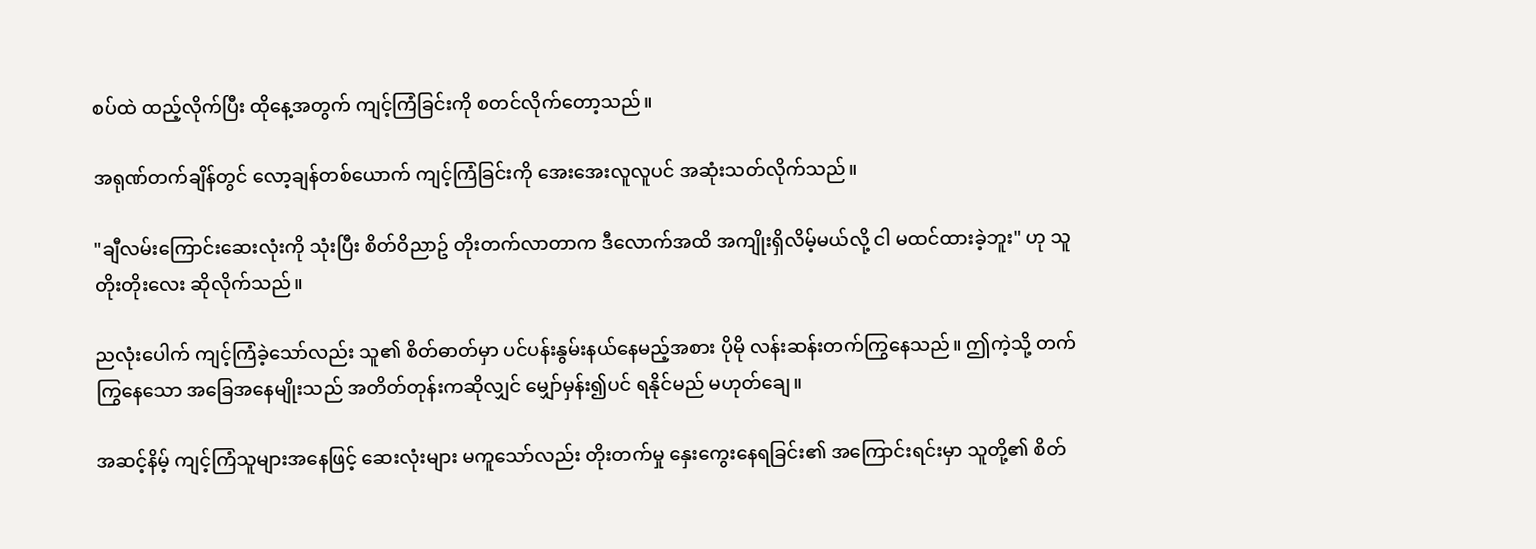စပ်ထဲ ထည့်လိုက်ပြီး ထိုနေ့အတွက် ကျင့်ကြံခြင်းကို စတင်လိုက်တော့သည်။

အရုဏ်တက်ချိန်တွင် လော့ချန်တစ်ယောက် ကျင့်ကြံခြင်းကို အေးအေးလူလူပင် အဆုံးသတ်လိုက်သည်။

"ချီလမ်းကြောင်းဆေးလုံးကို သုံးပြီး စိတ်ဝိညာဥ် တိုးတက်လာတာက ဒီလောက်အထိ အကျိုးရှိလိမ့်မယ်လို့ ငါ မထင်ထားခဲ့ဘူး" ဟု သူ တိုးတိုးလေး ဆိုလိုက်သည်။

ညလုံးပေါက် ကျင့်ကြံခဲ့သော်လည်း သူ၏ စိတ်ဓာတ်မှာ ပင်ပန်းနွမ်းနယ်နေမည့်အစား ပိုမို လန်းဆန်းတက်ကြွနေသည်။ ဤကဲ့သို့ တက်ကြွနေသော အခြေအနေမျိုးသည် အတိတ်တုန်းကဆိုလျှင် မျှော်မှန်း၍ပင် ရနိုင်မည် မဟုတ်ချေ။

အဆင့်နိမ့် ကျင့်ကြံသူများအနေဖြင့် ဆေးလုံးများ မကူသော်လည်း တိုးတက်မှု နှေးကွေးနေရခြင်း၏ အကြောင်းရင်းမှာ သူတို့၏ စိတ်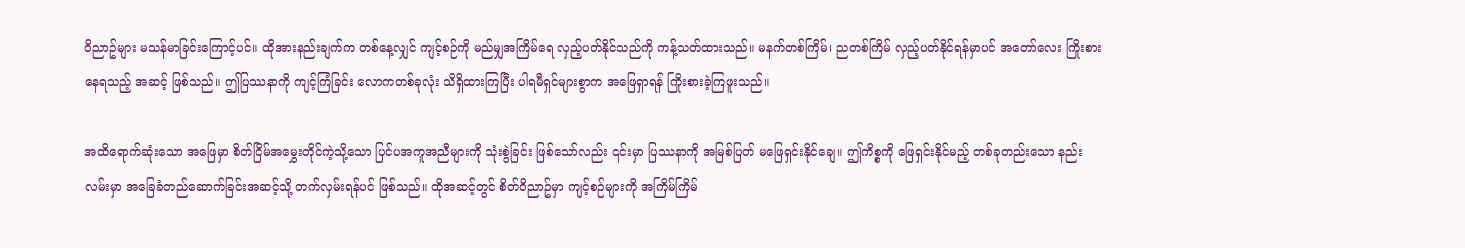ဝိညာဥ်များ မသန်မာခြင်းကြောင့်ပင်။ ထိုအားနည်းချက်က တစ်နေ့လျှင် ကျင့်စဉ်ကို မည်မျှအကြိမ်ရေ လှည့်ပတ်နိုင်သည်ကို ကန့်သတ်ထားသည်။ မနက်တစ်ကြိမ်၊ ညတစ်ကြိမ် လှည့်ပတ်နိုင်ရန်မှာပင် အတော်လေး ကြိုးစားနေရသည့် အဆင့် ဖြစ်သည်။ ဤပြဿနာကို ကျင့်ကြံခြင်း လောကတစ်ခုလုံး သိရှိထားကြပြီး ပါရမီရှင်များစွာက အဖြေရှာရန် ကြိုးစားခဲ့ကြဖူးသည်။

အထိရောက်ဆုံးသော အဖြေမှာ စိတ်ငြိမ်အမွှေးတိုင်ကဲ့သို့သော ပြင်ပအကူအညီများကို သုံးစွဲခြင်း ဖြစ်သော်လည်း ၎င်းမှာ ပြဿနာကို အမြစ်ပြတ် မဖြေရှင်းနိုင်ချေ။ ဤကိစ္စကို ဖြေရှင်းနိုင်မည့် တစ်ခုတည်းသော နည်းလမ်းမှာ အခြေခံတည်ဆောက်ခြင်းအဆင့်သို့ တက်လှမ်းရန်ပင် ဖြစ်သည်။ ထိုအဆင့်တွင် စိတ်ဝိညာဥ်မှာ ကျင့်စဉ်များကို အကြိမ်ကြိမ်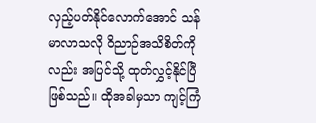လှည့်ပတ်နိုင်လောက်အောင် သန်မာလာသလို ဝိညာဉ်အသိစိတ်ကိုလည်း အပြင်သို့ ထုတ်လွှင့်နိုင်ပြီ ဖြစ်သည်။ ထိုအခါမှသာ ကျင့်ကြံ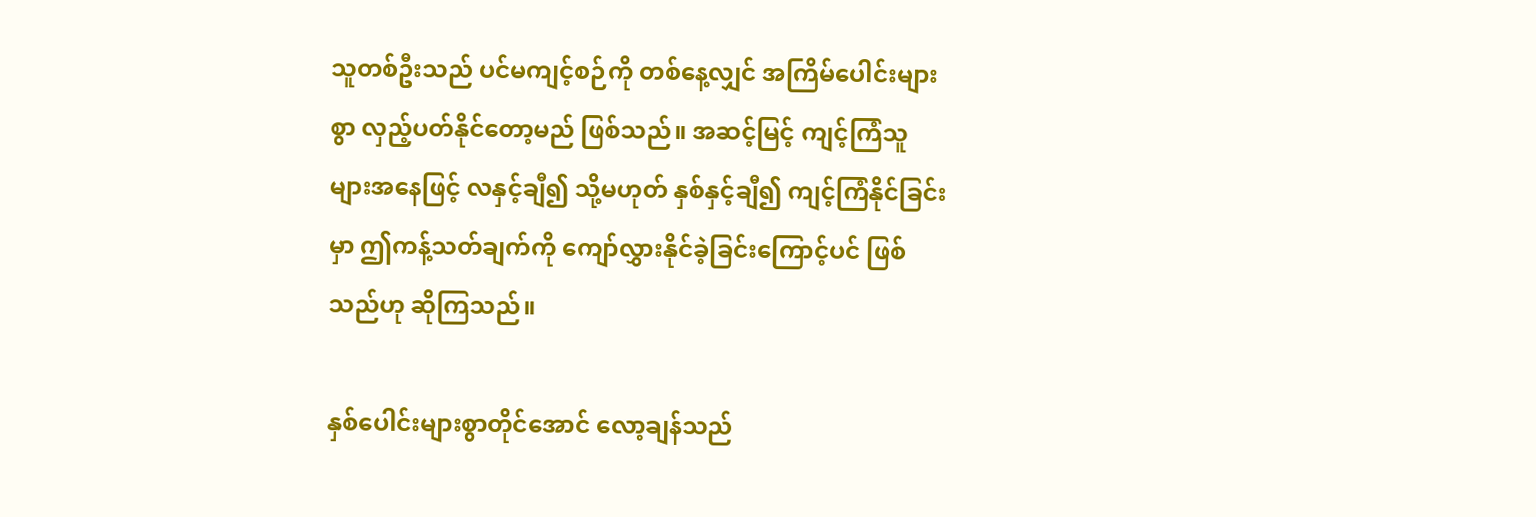သူတစ်ဦးသည် ပင်မကျင့်စဉ်ကို တစ်နေ့လျှင် အကြိမ်ပေါင်းများစွာ လှည့်ပတ်နိုင်တော့မည် ဖြစ်သည်။ အဆင့်မြင့် ကျင့်ကြံသူများအနေဖြင့် လနှင့်ချီ၍ သို့မဟုတ် နှစ်နှင့်ချီ၍ ကျင့်ကြံနိုင်ခြင်းမှာ ဤကန့်သတ်ချက်ကို ကျော်လွှားနိုင်ခဲ့ခြင်းကြောင့်ပင် ဖြစ်သည်ဟု ဆိုကြသည်။

နှစ်ပေါင်းများစွာတိုင်အောင် လော့ချန်သည်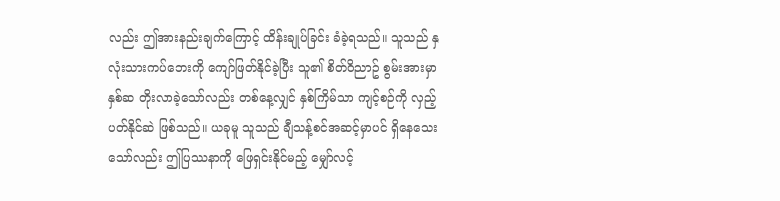လည်း ဤအားနည်းချက်ကြောင့် ထိန်းချုပ်ခြင်း ခံခဲ့ရသည်။ သူသည် နှလုံးသားကပ်ဘေးကို ကျော်ဖြတ်နိုင်ခဲ့ပြီး သူ၏ စိတ်ဝိညာဥ် စွမ်းအားမှာ နှစ်ဆ တိုးလာခဲ့သော်လည်း တစ်နေ့လျှင် နှစ်ကြိမ်သာ ကျင့်စဉ်ကို လှည့်ပတ်နိုင်ဆဲ ဖြစ်သည်။ ယခုမူ သူသည် ချီသန့်စင်အဆင့်မှာပင် ရှိနေသေးသော်လည်း ဤပြဿနာကို ဖြေရှင်းနိုင်မည့် မျှော်လင့်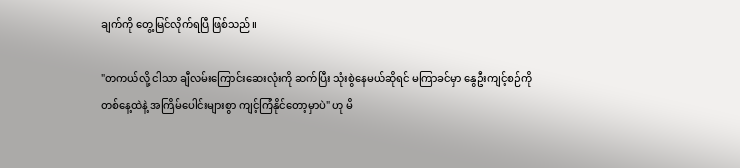ချက်ကို တွေ့မြင်လိုက်ရပြီ ဖြစ်သည်။

"တကယ်လို့ ငါသာ ချီလမ်းကြောင်းဆေးလုံးကို ဆက်ပြီး သုံးစွဲနေမယ်ဆိုရင် မကြာခင်မှာ နွေဦးကျင့်စဉ်ကို တစ်နေ့ထဲနဲ့ အကြိမ်ပေါင်းများစွာ ကျင့်ကြံနိုင်တော့မှာပဲ" ဟု မိ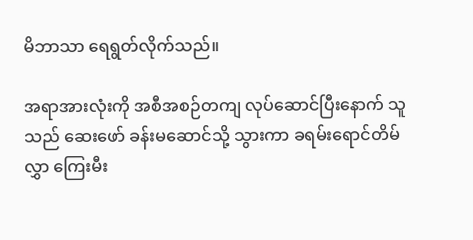မိဘာသာ ရေရွတ်လိုက်သည်။

အရာအားလုံးကို အစီအစဉ်တကျ လုပ်ဆောင်ပြီးနောက် သူသည် ဆေးဖော် ခန်းမဆောင်သို့ သွားကာ ခရမ်းရောင်တိမ်လွှာ ကြေးမီး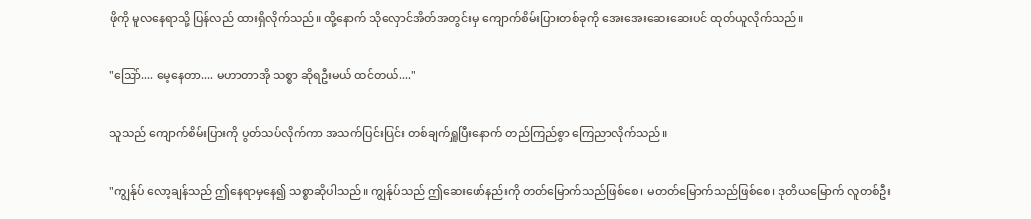ဖိုကို မူလနေရာသို့ ပြန်လည် ထားရှိလိုက်သည်။ ထို့နောက် သိုလှောင်အိတ်အတွင်းမှ ကျောက်စိမ်းပြားတစ်ခုကို အေးအေးဆေးဆေးပင် ထုတ်ယူလိုက်သည်။

"ဩော်.... မေ့နေတာ.... မဟာတာအို သစ္စာ ဆိုရဦးမယ် ထင်တယ်...."

သူသည် ကျောက်စိမ်းပြားကို ပွတ်သပ်လိုက်ကာ အသက်ပြင်းပြင်း တစ်ချက်ရှူပြီးနောက် တည်ကြည်စွာ ကြေညာလိုက်သည်။

"ကျွန်ုပ် လော့ချန်သည် ဤနေရာမှနေ၍ သစ္စာဆိုပါသည်။ ကျွန်ုပ်သည် ဤဆေးဖော်နည်းကို တတ်မြောက်သည်ဖြစ်စေ၊ မတတ်မြောက်သည်ဖြစ်စေ၊ ဒုတိယမြောက် လူတစ်ဦး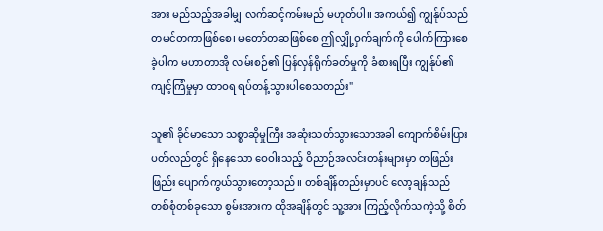အား မည်သည့်အခါမျှ လက်ဆင့်ကမ်းမည် မဟုတ်ပါ။ အကယ်၍ ကျွန်ုပ်သည် တမင်တကာဖြစ်စေ၊ မတော်တဆဖြစ်စေ ဤလျှို့ဝှက်ချက်ကို ပေါက်ကြားစေခဲ့ပါက မဟာတာအို လမ်းစဉ်၏ ပြန်လှန်ရိုက်ခတ်မှုကို ခံစားရပြီး ကျွန်ုပ်၏ကျင့်ကြံမှုမှာ ထာဝရ ရပ်တန့်သွားပါစေသတည်း"

သူ၏ ခိုင်မာသော သစ္စာဆိုမှုကြီး အဆုံးသတ်သွားသောအခါ ကျောက်စိမ်းပြား ပတ်လည်တွင် ရှိနေသော ဝေဝါးသည့် ဝိညာဉ်အလင်းတန်းများမှာ တဖြည်းဖြည်း ပျောက်ကွယ်သွားတော့သည်။ တစ်ချိန်တည်းမှာပင် လော့ချန်သည် တစ်စုံတစ်ခုသော စွမ်းအားက ထိုအချိန်တွင် သူ့အား ကြည့်လိုက်သကဲ့သို့ စိတ်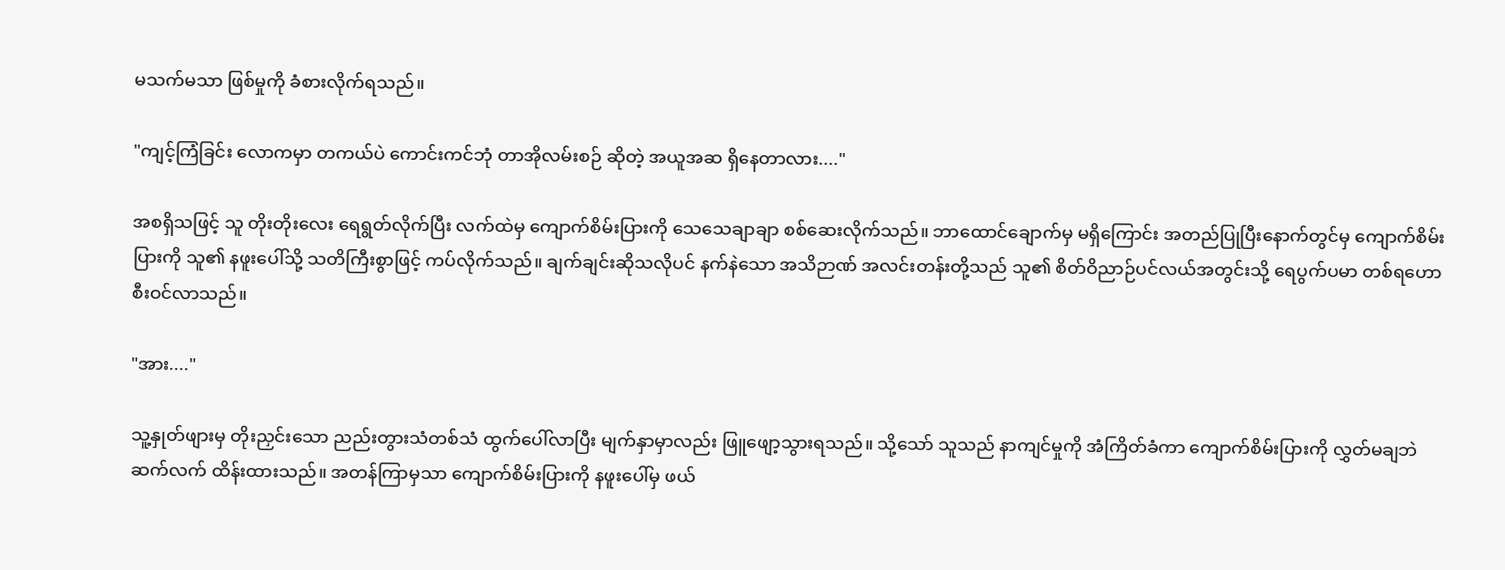မသက်မသာ ဖြစ်မှုကို ခံစားလိုက်ရသည်။

"ကျင့်ကြံခြင်း လောကမှာ တကယ်ပဲ ကောင်းကင်ဘုံ တာအိုလမ်းစဉ် ဆိုတဲ့ အယူအဆ ရှိနေတာလား...."

အစရှိသဖြင့် သူ တိုးတိုးလေး ရေရွတ်လိုက်ပြီး လက်ထဲမှ ကျောက်စိမ်းပြားကို သေသေချာချာ စစ်ဆေးလိုက်သည်။ ဘာထောင်ချောက်မှ မရှိကြောင်း အတည်ပြုပြီးနောက်တွင်မှ ကျောက်စိမ်းပြားကို သူ၏ နဖူးပေါ်သို့ သတိကြီးစွာဖြင့် ကပ်လိုက်သည်။ ချက်ချင်းဆိုသလိုပင် နက်နဲသော အသိဉာဏ် အလင်းတန်းတို့သည် သူ၏ စိတ်ဝိညာဉ်ပင်လယ်အတွင်းသို့ ရေပွက်ပမာ တစ်ရဟော စီးဝင်လာသည်။

"အား...."

သူ့နှုတ်ဖျားမှ တိုးညှင်းသော ညည်းတွားသံတစ်သံ ထွက်ပေါ်လာပြီး မျက်နှာမှာလည်း ဖြူဖျော့သွားရသည်။ သို့သော် သူသည် နာကျင်မှုကို အံကြိတ်ခံကာ ကျောက်စိမ်းပြားကို လွှတ်မချဘဲ ဆက်လက် ထိန်းထားသည်။ အတန်ကြာမှသာ ကျောက်စိမ်းပြားကို နဖူးပေါ်မှ ဖယ်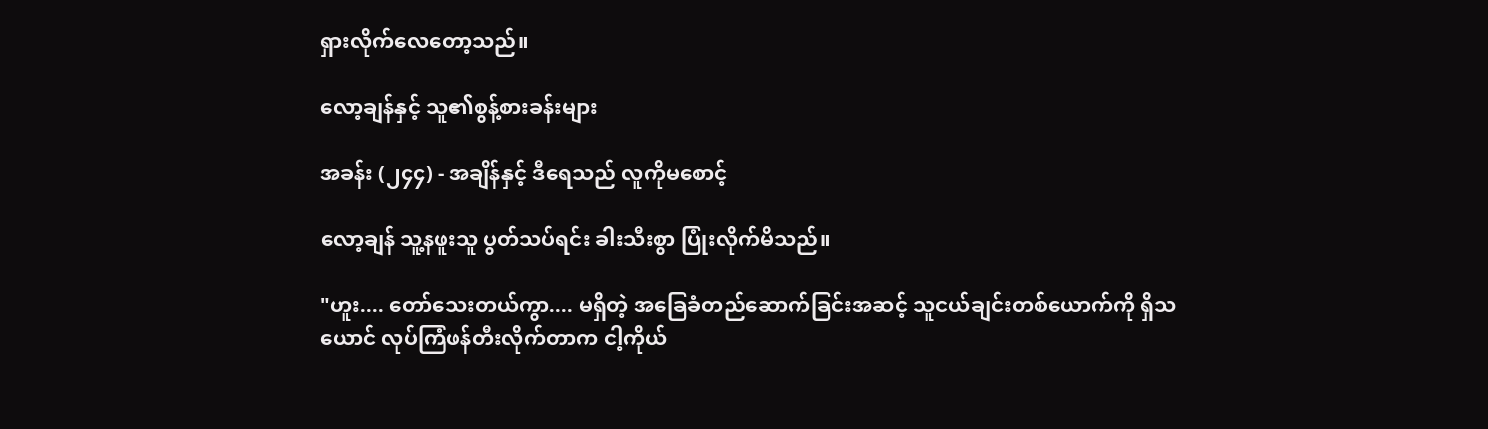ရှားလိုက်လေတော့သည်။

လော့ချန်နှင့် သူ၏စွန့်စားခန်းများ

အခန်း (၂၄၄) - အချိန်နှင့် ဒီရေသည် လူကိုမစောင့်

လော့ချန် သူ့နဖူးသူ ပွတ်သပ်ရင်း ခါးသီးစွာ ပြုံးလိုက်မိသည်။

"ဟူး.... တော်သေးတယ်ကွာ.... မရှိတဲ့ အခြေခံတည်ဆောက်ခြင်းအဆင့် သူငယ်ချင်းတစ်ယောက်ကို ရှိသယောင် လုပ်ကြံဖန်တီးလိုက်တာက ငါ့ကိုယ်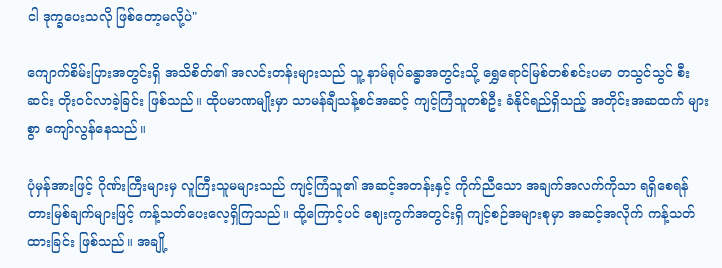ငါ ဒုက္ခပေးသလို ဖြစ်တော့မလို့ပဲ"

ကျောက်စိမ်းပြားအတွင်းရှိ အသိစိတ်၏ အလင်းတန်းများသည် သူ့ နာမ်ရုပ်ခန္ဓာအတွင်းသို့ ရွှေရောင်မြစ်တစ်စင်းပမာ တသွင်သွင် စီးဆင်း တိုးဝင်လာခဲ့ခြင်း ဖြစ်သည်။ ထိုပမာဏမျိုးမှာ သာမန်ချီသန့်စင်အဆင့် ကျင့်ကြံသူတစ်ဦး ခံနိုင်ရည်ရှိသည့် အတိုင်းအဆထက် များစွာ ကျော်လွန်နေသည်။

ပုံမှန်အားဖြင့် ဂိုဏ်းကြီးများမှ လူကြီးသူမများသည် ကျင့်ကြံသူ၏ အဆင့်အတန်းနှင့် ကိုက်ညီသော အချက်အလက်ကိုသာ ရရှိစေရန် တားမြစ်ချက်များဖြင့် ကန့်သတ်ပေးလေ့ရှိကြသည်။ ထို့ကြောင့်ပင် ဈေးကွက်အတွင်းရှိ ကျင့်စဉ်အများစုမှာ အဆင့်အလိုက် ကန့်သတ်ထားခြင်း ဖြစ်သည်။ အချို့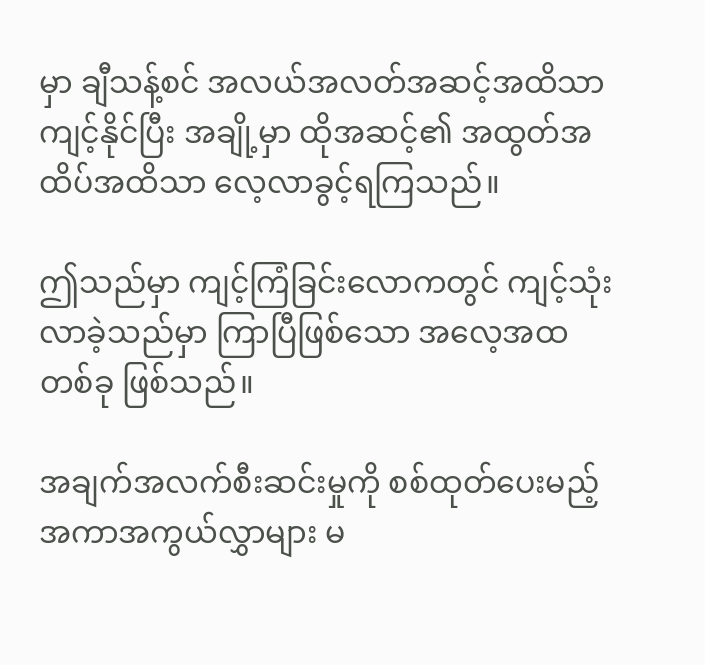မှာ ချီသန့်စင် အလယ်အလတ်အဆင့်အထိသာ ကျင့်နိုင်ပြီး အချို့မှာ ထိုအဆင့်၏ အထွတ်အထိပ်အထိသာ လေ့လာခွင့်ရကြသည်။

ဤသည်မှာ ကျင့်ကြံခြင်းလောကတွင် ကျင့်သုံးလာခဲ့သည်မှာ ကြာပြီဖြစ်သော အလေ့အထတစ်ခု ဖြစ်သည်။

အချက်အလက်စီးဆင်းမှုကို စစ်ထုတ်ပေးမည့် အကာအကွယ်လွှာများ မ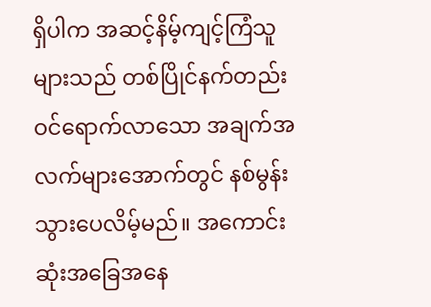ရှိပါက အဆင့်နိမ့်ကျင့်ကြံသူများသည် တစ်ပြိုင်နက်တည်း ဝင်ရောက်လာသော အချက်အလက်များအောက်တွင် နစ်မွန်းသွားပေလိမ့်မည်။ အကောင်းဆုံးအခြေအနေ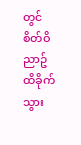တွင် စိတ်ဝိညာဥ် ထိခိုက်သွား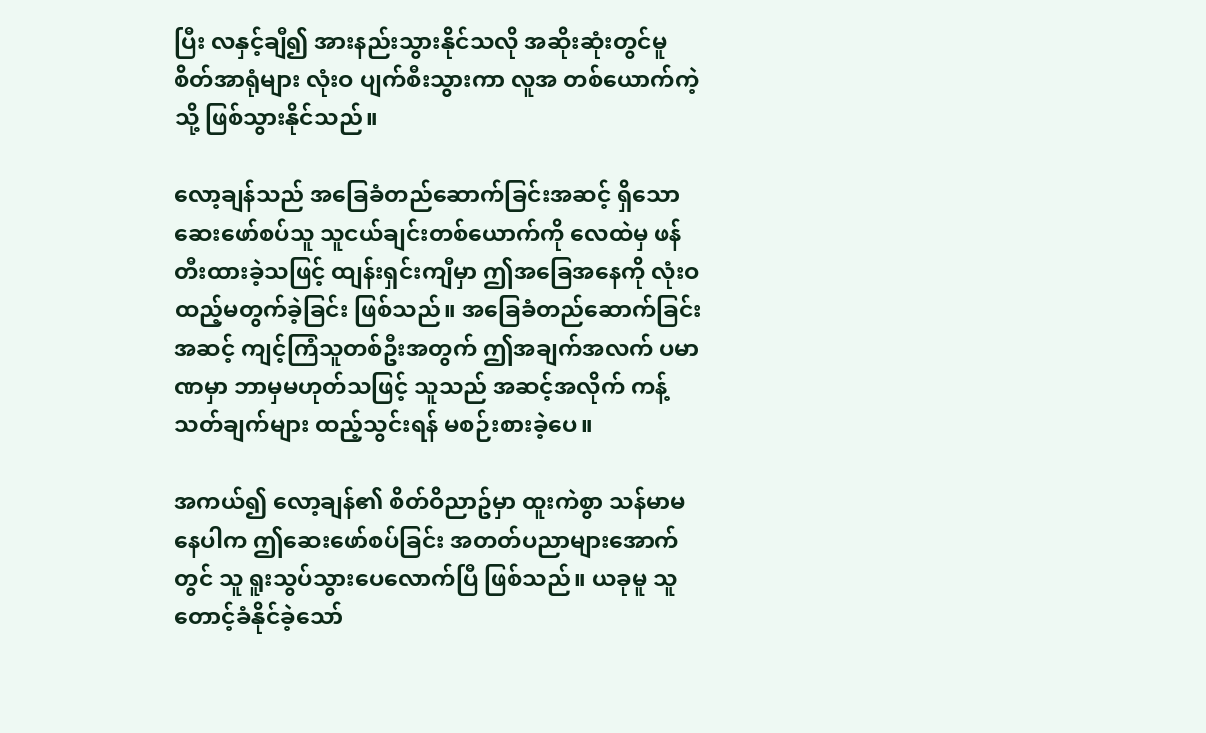ပြီး လနှင့်ချီ၍ အားနည်းသွားနိုင်သလို အဆိုးဆုံးတွင်မူ စိတ်အာရုံများ လုံးဝ ပျက်စီးသွားကာ လူအ တစ်ယောက်ကဲ့သို့ ဖြစ်သွားနိုင်သည်။

လော့ချန်သည် အခြေခံတည်ဆောက်ခြင်းအဆင့် ရှိသော ဆေးဖော်စပ်သူ သူငယ်ချင်းတစ်ယောက်ကို လေထဲမှ ဖန်တီးထားခဲ့သဖြင့် ထျန်းရှင်းကျီမှာ ဤအခြေအနေကို လုံးဝ ထည့်မတွက်ခဲ့ခြင်း ဖြစ်သည်။ အခြေခံတည်ဆောက်ခြင်း အဆင့် ကျင့်ကြံသူတစ်ဦးအတွက် ဤအချက်အလက် ပမာဏမှာ ဘာမှမဟုတ်သဖြင့် သူသည် အဆင့်အလိုက် ကန့်သတ်ချက်များ ထည့်သွင်းရန် မစဉ်းစားခဲ့ပေ။

အကယ်၍ လော့ချန်၏ စိတ်ဝိညာဥ်မှာ ထူးကဲစွာ သန်မာမနေပါက ဤဆေးဖော်စပ်ခြင်း အတတ်ပညာများအောက်တွင် သူ ရူးသွပ်သွားပေလောက်ပြီ ဖြစ်သည်။ ယခုမူ သူ တောင့်ခံနိုင်ခဲ့သော်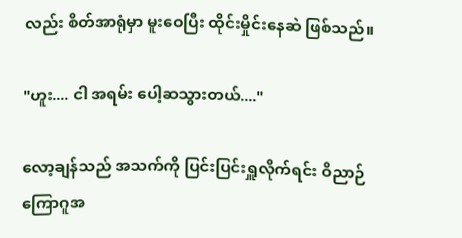လည်း စိတ်အာရုံမှာ မူးဝေပြီး ထိုင်းမှိုင်းနေဆဲ ဖြစ်သည်။

"ဟူး.... ငါ အရမ်း ပေါ့ဆသွားတယ်...."

လော့ချန်သည် အသက်ကို ပြင်းပြင်းရှူလိုက်ရင်း ဝိညာဉ်ကြောဂူအ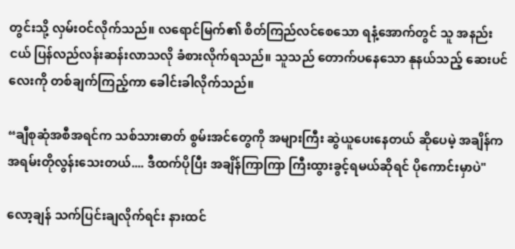တွင်းသို့ လှမ်းဝင်လိုက်သည်။ လရောင်မြက်၏ စိတ်ကြည်လင်စေသော ရနံ့အောက်တွင် သူ အနည်းငယ် ပြန်လည်လန်းဆန်းလာသလို ခံစားလိုက်ရသည်။ သူသည် တောက်ပနေသော နုနယ်သည့် ဆေးပင်လေးကို တစ်ချက်ကြည့်ကာ ခေါင်းခါလိုက်သည်။

“ချီစုဆုံအစီအရင်က သစ်သားဓာတ် စွမ်းအင်တွေကို အများကြီး ဆွဲယူပေးနေတယ် ဆိုပေမဲ့ အချိန်က အရမ်းတိုလွန်းသေးတယ်.... ဒီထက်ပိုပြီး အချိန်ကြာကြာ ကြီးထွားခွင့်ရမယ်ဆိုရင် ပိုကောင်းမှာပဲ"

လော့ချန် သက်ပြင်းချလိုက်ရင်း နားထင်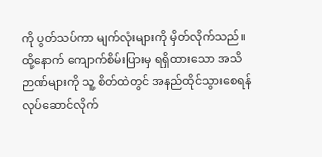ကို ပွတ်သပ်ကာ မျက်လုံးများကို မှိတ်လိုက်သည်။ ထို့နောက် ကျောက်စိမ်းပြားမှ ရရှိထားသော အသိဉာဏ်များကို သူ့ စိတ်ထဲတွင် အနည်ထိုင်သွားစေရန် လုပ်ဆောင်လိုက်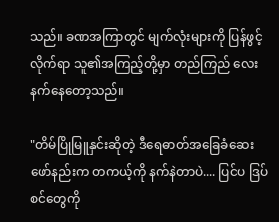သည်။ ခဏအကြာတွင် မျက်လုံးများကို ပြန်ဖွင့်လိုက်ရာ သူ၏အကြည့်တို့မှာ တည်ကြည် လေးနက်နေတော့သည်။

"တိမ်ပြိုမြူနှင်းဆိုတဲ့ ဒီရေဓာတ်အခြေခံဆေးဖော်နည်းက တကယ့်ကို နက်နဲတာပဲ.... ပြင်ပ ဒြပ်စင်တွေကို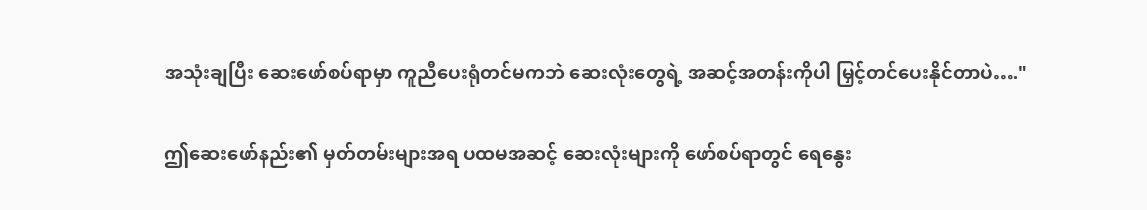အသုံးချပြီး ဆေးဖော်စပ်ရာမှာ ကူညီပေးရုံတင်မကဘဲ ဆေးလုံးတွေရဲ့ အဆင့်အတန်းကိုပါ မြှင့်တင်ပေးနိုင်တာပဲ…."

ဤဆေးဖော်နည်း၏ မှတ်တမ်းများအရ ပထမအဆင့် ဆေးလုံးများကို ဖော်စပ်ရာတွင် ရေနွေး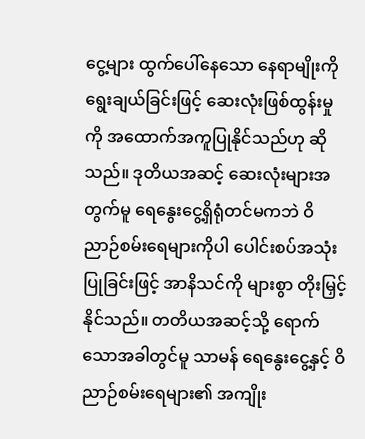ငွေ့များ ထွက်ပေါ်နေသော နေရာမျိုးကို ရွေးချယ်ခြင်းဖြင့် ဆေးလုံးဖြစ်ထွန်းမှုကို အထောက်အကူပြုနိုင်သည်ဟု ဆိုသည်။ ဒုတိယအဆင့် ဆေးလုံးများအတွက်မူ ရေနွေးငွေ့ရှိရုံတင်မကဘဲ ဝိညာဉ်စမ်းရေများကိုပါ ပေါင်းစပ်အသုံးပြုခြင်းဖြင့် အာနိသင်ကို များစွာ တိုးမြှင့်နိုင်သည်။ တတိယအဆင့်သို့ ရောက်သောအခါတွင်မူ သာမန် ရေနွေးငွေ့နှင့် ဝိညာဉ်စမ်းရေများ၏ အကျိုး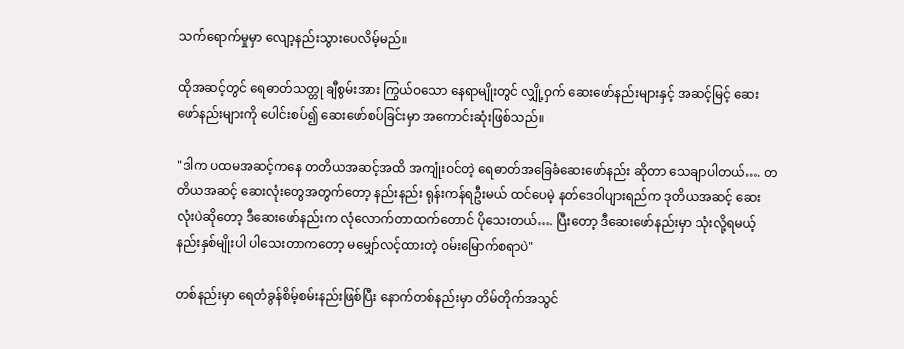သက်ရောက်မှုမှာ လျော့နည်းသွားပေလိမ့်မည်။

ထိုအဆင့်တွင် ရေဓာတ်သတ္တု ချီစွမ်းအား ကြွယ်ဝသော နေရာမျိုးတွင် လျှို့ဝှက် ဆေးဖော်နည်းများနှင့် အဆင့်မြင့် ဆေးဖော်နည်းများကို ပေါင်းစပ်၍ ဆေးဖော်စပ်ခြင်းမှာ အကောင်းဆုံးဖြစ်သည်။

"ဒါက ပထမအဆင့်ကနေ တတိယအဆင့်အထိ အကျုံးဝင်တဲ့ ရေဓာတ်အခြေခံဆေးဖော်နည်း ဆိုတာ သေချာပါတယ်…. တတိယအဆင့် ဆေးလုံးတွေအတွက်တော့ နည်းနည်း ရုန်းကန်ရဦးမယ် ထင်ပေမဲ့ နတ်ဒေဝါပျားရည်က ဒုတိယအဆင့် ဆေးလုံးပဲဆိုတော့ ဒီဆေးဖော်နည်းက လုံလောက်တာထက်တောင် ပိုသေးတယ်…. ပြီးတော့ ဒီဆေးဖော်နည်းမှာ သုံးလို့ရမယ့် နည်းနှစ်မျိုးပါ ပါသေးတာကတော့ မမျှော်လင့်ထားတဲ့ ဝမ်းမြောက်စရာပဲ"

တစ်နည်းမှာ ရေတံခွန်စိမ့်စမ်းနည်းဖြစ်ပြီး နောက်တစ်နည်းမှာ တိမ်တိုက်အသွင်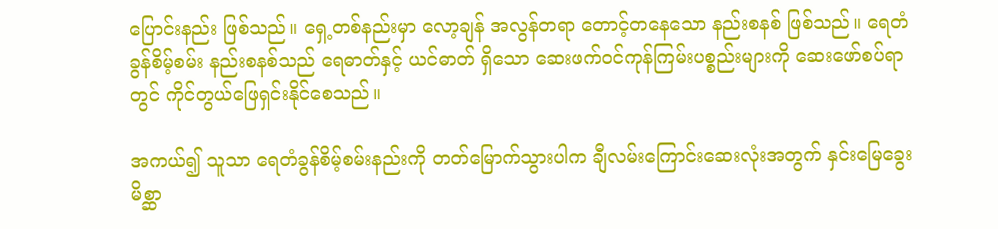ပြောင်းနည်း ဖြစ်သည်။ ရှေ့တစ်နည်းမှာ လော့ချန် အလွန်တရာ တောင့်တနေသော နည်းစနစ် ဖြစ်သည်။ ရေတံခွန်စိမ့်စမ်း နည်းစနစ်သည် ရေဓာတ်နှင့် ယင်ဓာတ် ရှိသော ဆေးဖက်ဝင်ကုန်ကြမ်းပစ္စည်းများကို ဆေးဖော်စပ်ရာတွင် ကိုင်တွယ်ဖြေရှင်းနိုင်စေသည်။

အကယ်၍ သူသာ ရေတံခွန်စိမ့်စမ်းနည်းကို တတ်မြောက်သွားပါက ချီလမ်းကြောင်းဆေးလုံးအတွက် နှင်းမြေခွေးမိစ္ဆာ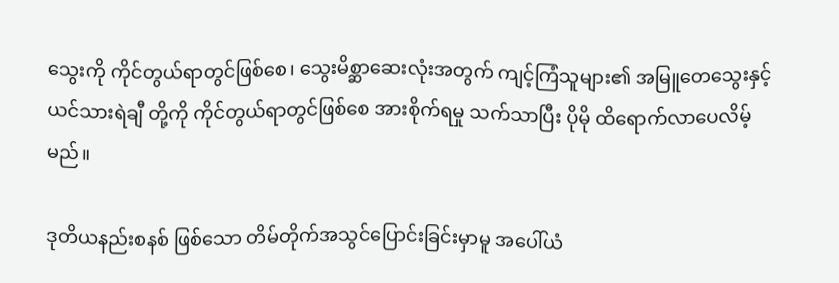သွေးကို ကိုင်တွယ်ရာတွင်ဖြစ်စေ၊ သွေးမိစ္ဆာဆေးလုံးအတွက် ကျင့်ကြံသူများ၏ အမြူတေသွေးနှင့် ယင်သားရဲချီ တို့ကို ကိုင်တွယ်ရာတွင်ဖြစ်စေ အားစိုက်ရမှု သက်သာပြီး ပိုမို ထိရောက်လာပေလိမ့်မည်။

ဒုတိယနည်းစနစ် ဖြစ်သော တိမ်တိုက်အသွင်ပြောင်းခြင်းမှာမူ အပေါ်ယံ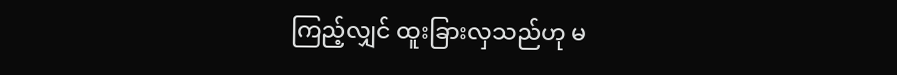ကြည့်လျှင် ထူးခြားလှသည်ဟု မ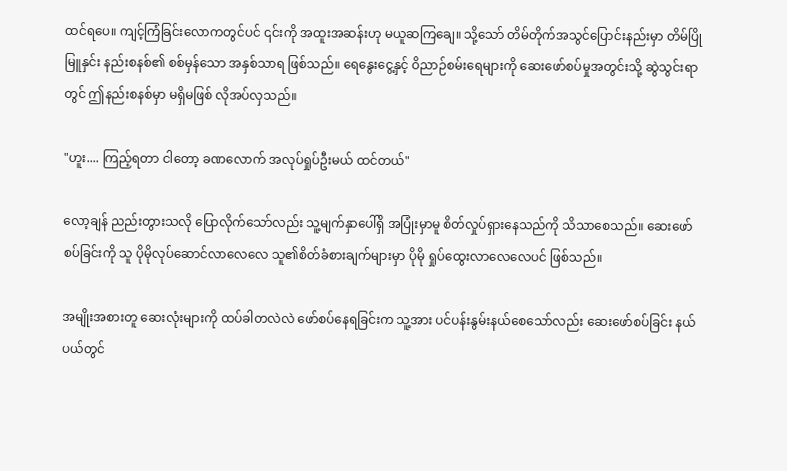ထင်ရပေ။ ကျင့်ကြံခြင်းလောကတွင်ပင် ၎င်းကို အထူးအဆန်းဟု မယူဆကြချေ။ သို့သော် တိမ်တိုက်အသွင်ပြောင်းနည်းမှာ တိမ်ပြိုမြူနှင်း နည်းစနစ်၏ စစ်မှန်သော အနှစ်သာရ ဖြစ်သည်။ ရေနွေးငွေ့နှင့် ဝိညာဉ်စမ်းရေများကို ဆေးဖော်စပ်မှုအတွင်းသို့ ဆွဲသွင်းရာတွင် ဤနည်းစနစ်မှာ မရှိမဖြစ် လိုအပ်လှသည်။

"ဟူး.... ကြည့်ရတာ ငါတော့ ခဏလောက် အလုပ်ရှုပ်ဦးမယ် ထင်တယ်"

လော့ချန် ညည်းတွားသလို ပြောလိုက်သော်လည်း သူ့မျက်နှာပေါ်ရှိ အပြုံးမှာမူ စိတ်လှုပ်ရှားနေသည်ကို သိသာစေသည်။ ဆေးဖော်စပ်ခြင်းကို သူ ပိုမိုလုပ်ဆောင်လာလေလေ သူ၏စိတ်ခံစားချက်များမှာ ပိုမို ရှုပ်ထွေးလာလေလေပင် ဖြစ်သည်။

အမျိုးအစားတူ ဆေးလုံးများကို ထပ်ခါတလဲလဲ ဖော်စပ်နေရခြင်းက သူ့အား ပင်ပန်းနွမ်းနယ်စေသော်လည်း ဆေးဖော်စပ်ခြင်း နယ်ပယ်တွင်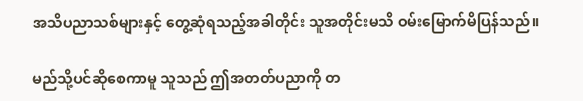အသိပညာသစ်များနှင့် တွေ့ဆုံရသည့်အခါတိုင်း သူအတိုင်းမသိ ဝမ်းမြောက်မိပြန်သည်။

မည်သို့ပင်ဆိုစေကာမူ သူသည် ဤအတတ်ပညာကို တ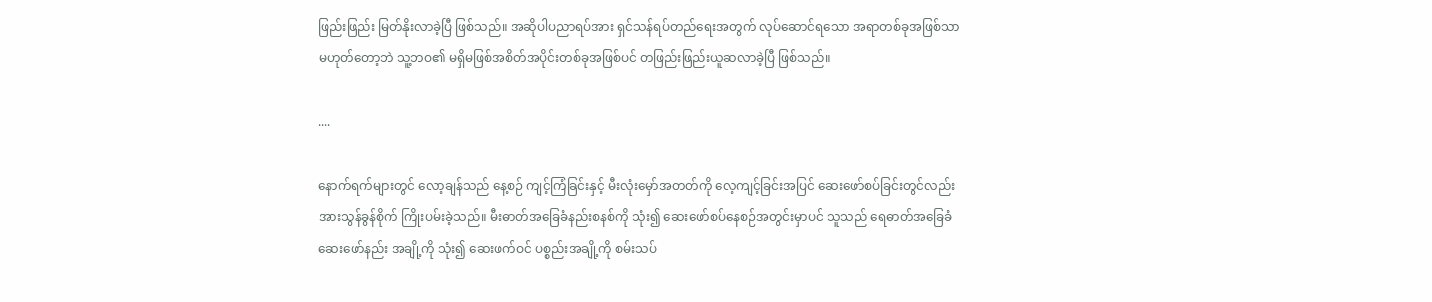ဖြည်းဖြည်း မြတ်နိုးလာခဲ့ပြီ ဖြစ်သည်။ အဆိုပါပညာရပ်အား ရှင်သန်ရပ်တည်ရေးအတွက် လုပ်ဆောင်ရသော အရာတစ်ခုအဖြစ်သာ မဟုတ်တော့ဘဲ သူ့ဘဝ၏ မရှိမဖြစ်အစိတ်အပိုင်းတစ်ခုအဖြစ်ပင် တဖြည်းဖြည်းယူဆလာခဲ့ပြီ ဖြစ်သည်။

....

နောက်ရက်များတွင် လော့ချန်သည် နေ့စဉ် ကျင့်ကြံခြင်းနှင့် မီးလုံးမှော်အတတ်ကို လေ့ကျင့်ခြင်းအပြင် ဆေးဖော်စပ်ခြင်းတွင်လည်း အားသွန်ခွန်စိုက် ကြိုးပမ်းခဲ့သည်။ မီးဓာတ်အခြေခံနည်းစနစ်ကို သုံး၍ ဆေးဖော်စပ်နေစဉ်အတွင်းမှာပင် သူသည် ရေဓာတ်အခြေခံဆေးဖော်နည်း အချို့ကို သုံး၍ ဆေးဖက်ဝင် ပစ္စည်းအချို့ကို စမ်းသပ်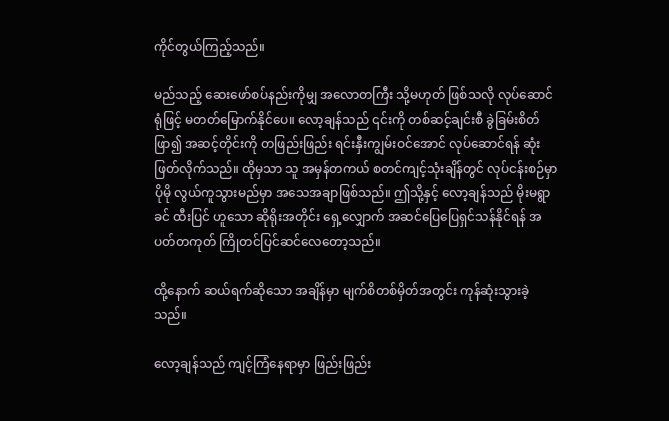ကိုင်တွယ်ကြည့်သည်။

မည်သည့် ဆေးဖော်စပ်နည်းကိုမျှ အလောတကြီး သို့မဟုတ် ဖြစ်သလို လုပ်ဆောင်ရုံဖြင့် မတတ်မြောက်နိုင်ပေ။ လော့ချန်သည် ၎င်းကို တစ်ဆင့်ချင်းစီ ခွဲခြမ်းစိတ်ဖြာ၍ အဆင့်တိုင်းကို တဖြည်းဖြည်း ရင်းနှီးကျွမ်းဝင်အောင် လုပ်ဆောင်ရန် ဆုံးဖြတ်လိုက်သည်။ ထိုမှသာ သူ အမှန်တကယ် စတင်ကျင့်သုံးချိန်တွင် လုပ်ငန်းစဉ်မှာ ပိုမို လွယ်ကူသွားမည်မှာ အသေအချာဖြစ်သည်။ ဤသို့နှင့် လော့ချန်သည် မိုးမရွာခင် ထီးပြင် ဟူသော ဆိုရိုးအတိုင်း ရှေ့လျှောက် အဆင်ပြေပြေရှင်သန်နိုင်ရန် အပတ်တကုတ် ကြိုတင်ပြင်ဆင်လေတော့သည်။

ထို့နောက် ဆယ်ရက်ဆိုသော အချိန်မှာ မျက်စိတစ်မှိတ်အတွင်း ကုန်ဆုံးသွားခဲ့သည်။

လော့ချန်သည် ကျင့်ကြံနေရာမှာ ဖြည်းဖြည်း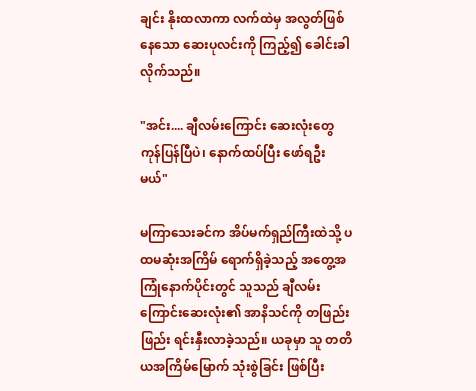ချင်း နိုးထလာကာ လက်ထဲမှ အလွတ်ဖြစ်နေသော ဆေးပုလင်းကို ကြည့်၍ ခေါင်းခါလိုက်သည်။

"အင်း.... ချီလမ်းကြောင်း ဆေးလုံးတွေ ကုန်ပြန်ပြီပဲ၊ နောက်ထပ်ပြီး ဖော်ရဦးမယ်"

မကြာသေးခင်က အိပ်မက်ရှည်ကြီးထဲသို့ ပထမဆုံးအကြိမ် ရောက်ရှိခဲ့သည့် အတွေ့အကြုံနောက်ပိုင်းတွင် သူသည် ချီလမ်းကြောင်းဆေးလုံး၏ အာနိသင်ကို တဖြည်းဖြည်း ရင်းနှီးလာခဲ့သည်။ ယခုမှာ သူ တတိယအကြိမ်မြောက် သုံးစွဲခြင်း ဖြစ်ပြီး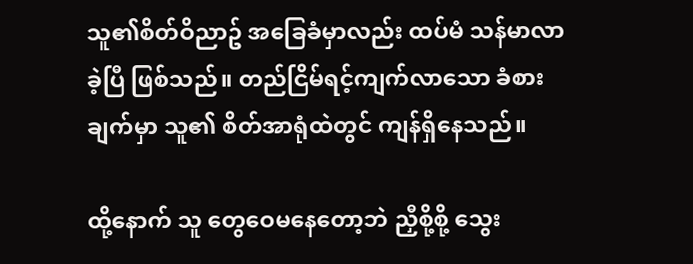သူ၏စိတ်ဝိညာဥ် အခြေခံမှာလည်း ထပ်မံ သန်မာလာခဲ့ပြီ ဖြစ်သည်။ တည်ငြိမ်ရင့်ကျက်လာသော ခံစားချက်မှာ သူ၏ စိတ်အာရုံထဲတွင် ကျန်ရှိနေသည်။

ထို့နောက် သူ တွေဝေမနေတော့ဘဲ ညှီစို့စို့ သွေး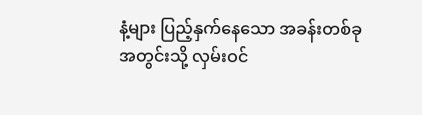နံ့များ ပြည့်နှက်နေသော အခန်းတစ်ခုအတွင်းသို့ လှမ်းဝင်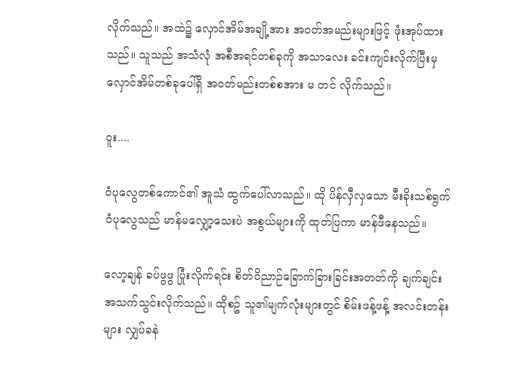လိုက်သည်။ အထဲ၌ လှောင်အိမ်အချို့အား အဝတ်အမည်းများဖြင့် ဖုံးအုပ်ထားသည်။ သူသည် အသံလုံ အစီအရင်တစ်ခုကို အသာလေး ခင်းကျင်းလိုက်ပြီးမှ လှောင်အိမ်တစ်ခုပေါ်ရှိ အဝတ်မည်းတစ်စအား မ တင် လိုက်သည်။

ဝူး....

ဝံပုလွေတစ်ကောင်၏ အူသံ ထွက်ပေါ်လာသည်။ ထို ပိန်လှီလှသော မီးခိုးသစ်ရွက် ဝံပုလွေသည် မာန်မလျှော့သေးပဲ အစွယ်များကို ထုတ်ပြကာ မာန်ဖီနေသည်။

လော့ချန် ခပ်ဖွဖွ ပြုံးလိုက်ရင်း စိတ်ဝိညာဉ်ခြောက်ခြားခြင်းအတတ်ကို ချက်ချင်း အသက်သွင်းလိုက်သည်။ ထိုစဥ် သူ၏မျက်လုံးများတွင် စိမ်းဖန့်ဖန့် အလင်းတန်းများ လျှပ်ခနဲ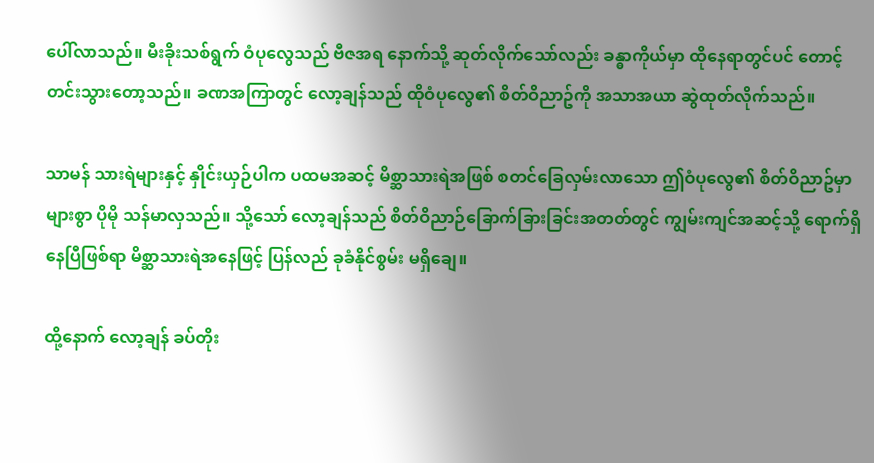ပေါ်လာသည်။ မီးခိုးသစ်ရွက် ဝံပုလွေသည် ဗီဇအရ နောက်သို့ ဆုတ်လိုက်သော်လည်း ခန္ဓာကိုယ်မှာ ထိုနေရာတွင်ပင် တောင့်တင်းသွားတော့သည်။ ခဏအကြာတွင် လော့ချန်သည် ထိုဝံပုလွေ၏ စိတ်ဝိညာဥ်ကို အသာအယာ ဆွဲထုတ်လိုက်သည်။

သာမန် သားရဲများနှင့် နှိုင်းယှဉ်ပါက ပထမအဆင့် မိစ္ဆာသားရဲအဖြစ် စတင်ခြေလှမ်းလာသော ဤဝံပုလွေ၏ စိတ်ဝိညာဥ်မှာ များစွာ ပိုမို သန်မာလှသည်။ သို့သော် လော့ချန်သည် စိတ်ဝိညာဉ်ခြောက်ခြားခြင်းအတတ်တွင် ကျွမ်းကျင်အဆင့်သို့ ရောက်ရှိနေပြီဖြစ်ရာ မိစ္ဆာသားရဲအနေဖြင့် ပြန်လည် ခုခံနိုင်စွမ်း မရှိချေ။

ထို့နောက် လော့ချန် ခပ်တိုး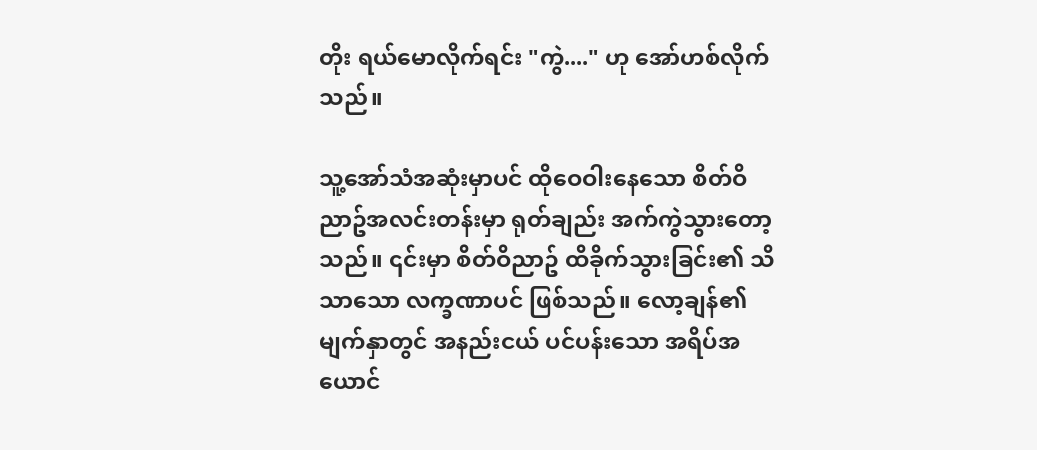တိုး ရယ်မောလိုက်ရင်း "ကွဲ...." ဟု အော်ဟစ်လိုက်သည်။

သူ့အော်သံအဆုံးမှာပင် ထိုဝေဝါးနေသော စိတ်ဝိညာဥ်အလင်းတန်းမှာ ရုတ်ချည်း အက်ကွဲသွားတော့သည်။ ၎င်းမှာ စိတ်ဝိညာဥ် ထိခိုက်သွားခြင်း၏ သိသာသော လက္ခဏာပင် ဖြစ်သည်။ လော့ချန်၏ မျက်နှာတွင် အနည်းငယ် ပင်ပန်းသော အရိပ်အယောင်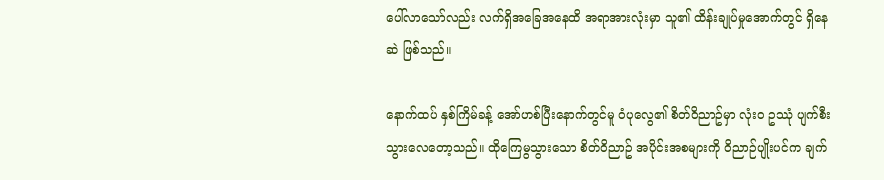ပေါ်လာသော်လည်း လက်ရှိအခြေအနေထိ အရာအားလုံးမှာ သူ၏ ထိန်းချုပ်မှုအောက်တွင် ရှိနေဆဲ ဖြစ်သည်။

နောက်ထပ် နှစ်ကြိမ်ခန့် အော်ဟစ်ပြီးနောက်တွင်မူ ဝံပုလွေ၏ စိတ်ဝိညာဥ်မှာ လုံးဝ ဥဿုံ ပျက်စီးသွားလေတော့သည်။ ထိုကြေမွသွားသော စိတ်ဝိညာဥ် အပိုင်းအစများကို ဝိညာဉ်ပျိုးပင်က ချက်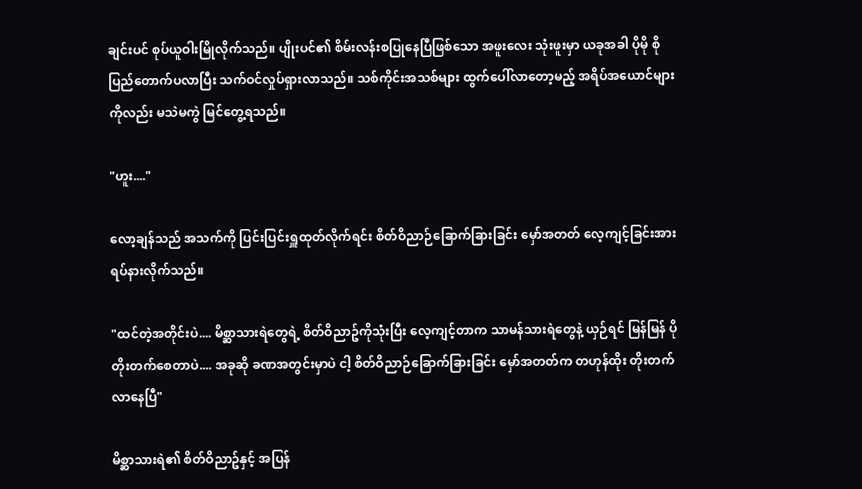ချင်းပင် စုပ်ယူဝါးမြိုလိုက်သည်။ ပျိုးပင်၏ စိမ်းလန်းစပြုနေပြီဖြစ်သော အဖူးလေး သုံးဖူးမှာ ယခုအခါ ပိုမို စိုပြည်တောက်ပလာပြီး သက်ဝင်လှုပ်ရှားလာသည်။ သစ်ကိုင်းအသစ်များ ထွက်ပေါ်လာတော့မည့် အရိပ်အယောင်များကိုလည်း မသဲမကွဲ မြင်တွေ့ရသည်။

"ဟူး...."

လော့ချန်သည် အသက်ကို ပြင်းပြင်းရှူထုတ်လိုက်ရင်း စိတ်ဝိညာဉ်ခြောက်ခြားခြင်း မှော်အတတ် လေ့ကျင့်ခြင်းအား ရပ်နားလိုက်သည်။

"ထင်တဲ့အတိုင်းပဲ.... မိစ္ဆာသားရဲတွေရဲ့ စိတ်ဝိညာဥ်ကိုသုံးပြီး လေ့ကျင့်တာက သာမန်သားရဲတွေနဲ့ ယှဉ်ရင် မြန်မြန် ပိုတိုးတက်စေတာပဲ.... အခုဆို ခဏအတွင်းမှာပဲ ငါ့ စိတ်ဝိညာဉ်ခြောက်ခြားခြင်း မှော်အတတ်က တဟုန်ထိုး တိုးတက်လာနေပြီ"

မိစ္ဆာသားရဲ၏ စိတ်ဝိညာဥ်နှင့် အပြန်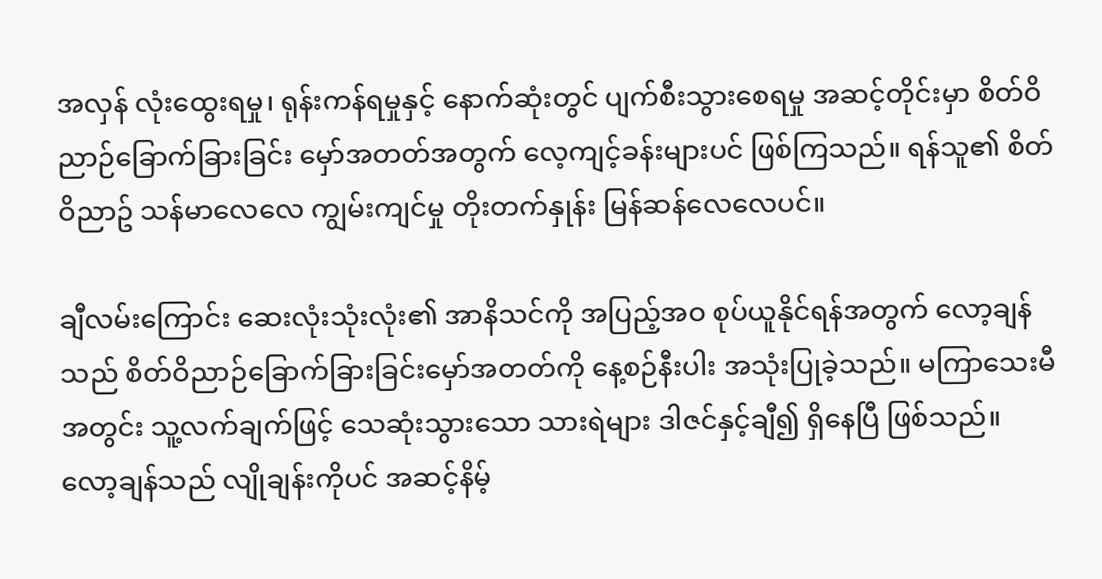အလှန် လုံးထွေးရမှု၊ ရုန်းကန်ရမှုနှင့် နောက်ဆုံးတွင် ပျက်စီးသွားစေရမှု အဆင့်တိုင်းမှာ စိတ်ဝိညာဉ်ခြောက်ခြားခြင်း မှော်အတတ်အတွက် လေ့ကျင့်ခန်းများပင် ဖြစ်ကြသည်။ ရန်သူ၏ စိတ်ဝိညာဥ် သန်မာလေလေ ကျွမ်းကျင်မှု တိုးတက်နှုန်း မြန်ဆန်လေလေပင်။

ချီလမ်းကြောင်း ဆေးလုံးသုံးလုံး၏ အာနိသင်ကို အပြည့်အဝ စုပ်ယူနိုင်ရန်အတွက် လော့ချန်သည် စိတ်ဝိညာဉ်ခြောက်ခြားခြင်းမှော်အတတ်ကို နေ့စဉ်နီးပါး အသုံးပြုခဲ့သည်။ မကြာသေးမီအတွင်း သူ့လက်ချက်ဖြင့် သေဆုံးသွားသော သားရဲများ ဒါဇင်နှင့်ချီ၍ ရှိနေပြီ ဖြစ်သည်။ လော့ချန်သည် လျိုချန်းကိုပင် အဆင့်နိမ့်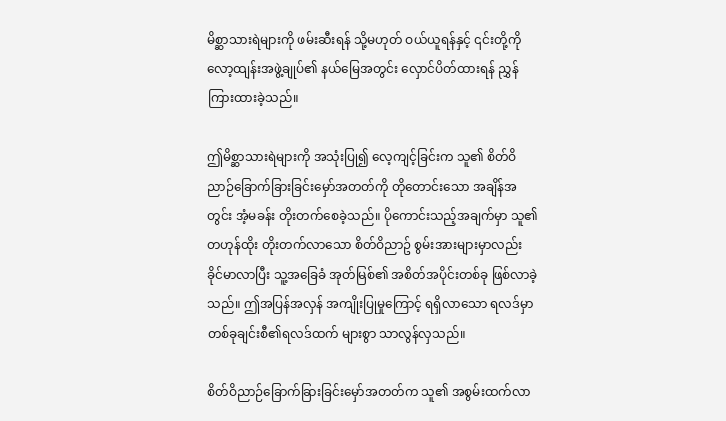မိစ္ဆာသားရဲများကို ဖမ်းဆီးရန် သို့မဟုတ် ဝယ်ယူရန်နှင့် ၎င်းတို့ကို လော့ထျန်းအဖွဲ့ချုပ်၏ နယ်မြေအတွင်း လှောင်ပိတ်ထားရန် ညွှန်ကြားထားခဲ့သည်။

ဤမိစ္ဆာသားရဲများကို အသုံးပြု၍ လေ့ကျင့်ခြင်းက သူ၏ စိတ်ဝိညာဉ်ခြောက်ခြားခြင်းမှော်အတတ်ကို တိုတောင်းသော အချိန်အတွင်း အံ့မခန်း တိုးတက်စေခဲ့သည်။ ပိုကောင်းသည့်အချက်မှာ သူ၏ တဟုန်ထိုး တိုးတက်လာသော စိတ်ဝိညာဥ် စွမ်းအားများမှာလည်း ခိုင်မာလာပြီး သူ့အခြေခံ အုတ်မြစ်၏ အစိတ်အပိုင်းတစ်ခု ဖြစ်လာခဲ့သည်။ ဤအပြန်အလှန် အကျိုးပြုမှုကြောင့် ရရှိလာသော ရလဒ်မှာ တစ်ခုချင်းစီ၏ရလဒ်ထက် များစွာ သာလွန်လှသည်။

စိတ်ဝိညာဉ်ခြောက်ခြားခြင်းမှော်အတတ်က သူ၏ အစွမ်းထက်လာ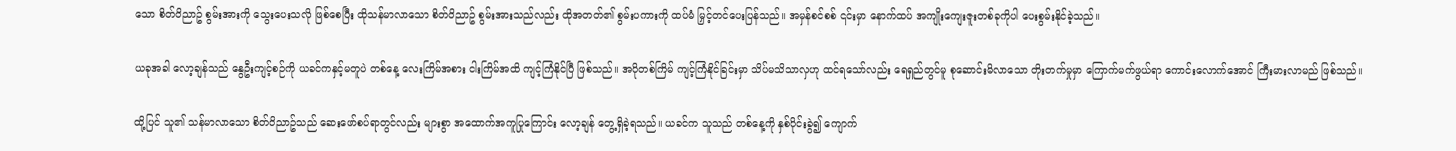သော စိတ်ဝိညာဥ် စွမ်းအားကို သွေးပေးသလို ဖြစ်စေပြီး ထိုသန်မာလာသော စိတ်ဝိညာဥ် စွမ်းအားသည်လည်း ထိုအတတ်၏ စွမ်းပကားကို ထပ်မံ မြှင့်တင်ပေးပြန်သည်။ အမှန်စင်စစ် ၎င်းမှာ နောက်ထပ် အကျိုးကျေးဇူးတစ်ခုကိုပါ ပေးစွမ်းနိုင်ခဲ့သည်။

ယခုအခါ လော့ချန်သည် နွေဦးကျင့်စဉ်ကို ယခင်ကနှင့်မတူပဲ တစ်နေ့ လေးကြိမ်အစား ငါးကြိမ်အထိ ကျင့်ကြံနိုင်ပြီ ဖြစ်သည်။ အပိုတစ်ကြိမ် ကျင့်ကြံနိုင်ခြင်းမှာ သိပ်မသိသာလှဟု ထင်ရသော်လည်း ရေရှည်တွင်မူ စုဆောင်းမိလာသော တိုးတက်မှုမှာ ကြောက်မက်ဖွယ်ရာ ကောင်းလောက်အောင် ကြီးမားလာမည် ဖြစ်သည်။

ထို့ပြင် သူ၏ သန်မာလာသော စိတ်ဝိညာဥ်သည် ဆေးဖော်စပ်ရာတွင်လည်း များစွာ အထောက်အကူပြုကြောင်း လော့ချန် တွေ့ရှိခဲ့ရသည်။ ယခင်က သူသည် တစ်နေ့ကို နှစ်ပိုင်းခွဲ၍ ကျောက်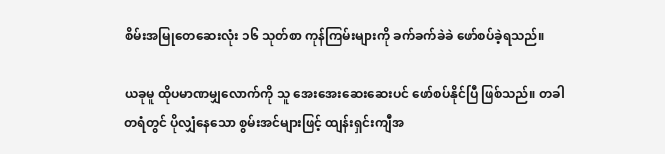စိမ်းအမြုတေဆေးလုံး ၁၆ သုတ်စာ ကုန်ကြမ်းများကို ခက်ခက်ခဲခဲ ဖော်စပ်ခဲ့ရသည်။

ယခုမူ ထိုပမာဏမျှလောက်ကို သူ အေးအေးဆေးဆေးပင် ဖော်စပ်နိုင်ပြီ ဖြစ်သည်။ တခါတရံတွင် ပိုလျှံနေသော စွမ်းအင်များဖြင့် ထျန်းရှင်းကျီအ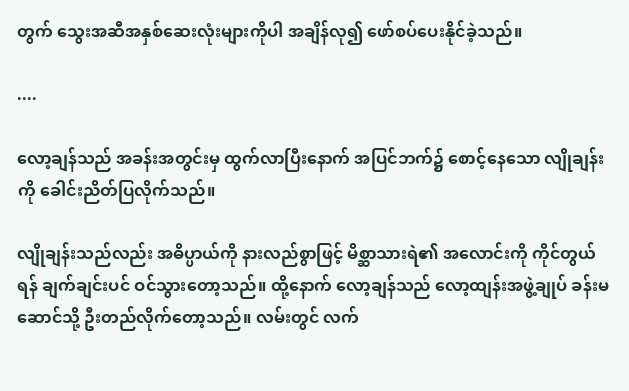တွက် သွေးအဆီအနှစ်ဆေးလုံးများကိုပါ အချိန်လု၍ ဖော်စပ်ပေးနိုင်ခဲ့သည်။

....

လော့ချန်သည် အခန်းအတွင်းမှ ထွက်လာပြီးနောက် အပြင်ဘက်၌ စောင့်နေသော လျိုချန်းကို ခေါင်းညိတ်ပြလိုက်သည်။

လျိုချန်းသည်လည်း အဓိပ္ပာယ်ကို နားလည်စွာဖြင့် မိစ္ဆာသားရဲ၏ အလောင်းကို ကိုင်တွယ်ရန် ချက်ချင်းပင် ဝင်သွားတော့သည်။ ထို့နောက် လော့ချန်သည် လော့ထျန်းအဖွဲ့ချုပ် ခန်းမဆောင်သို့ ဦးတည်လိုက်တော့သည်။ လမ်းတွင် လက်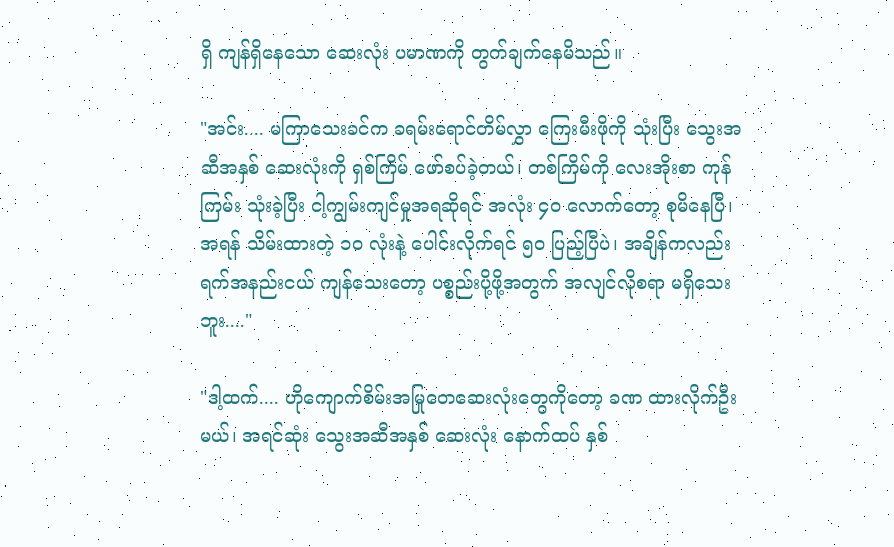ရှိ ကျန်ရှိနေသော ဆေးလုံး ပမာဏကို တွက်ချက်နေမိသည်။

"အင်း.... မကြာသေးခင်က ခရမ်းရောင်တိမ်လွှာ ကြေးမီးဖိုကို သုံးပြီး သွေးအဆီအနှစ် ဆေးလုံးကို ရှစ်ကြိမ် ဖော်စပ်ခဲ့တယ်၊ တစ်ကြိမ်ကို လေးအိုးစာ ကုန်ကြမ်း သုံးခဲ့ပြီး ငါ့ကျွမ်းကျင်မှုအရဆိုရင် အလုံး ၄၀ လောက်တော့ စုမိနေပြီ၊ အရန် သိမ်းထားတဲ့ ၁၀ လုံးနဲ့ ပေါင်းလိုက်ရင် ၅၀ ပြည့်ပြီပဲ၊ အချိန်ကလည်း ရက်အနည်းငယ် ကျန်သေးတော့ ပစ္စည်းပို့ဖို့အတွက် အလျင်လိုစရာ မရှိသေးဘူး...."

"ဒါ့ထက်.... ဟိုကျောက်စိမ်းအမြုတေဆေးလုံးတွေကိုတော့ ခဏ ထားလိုက်ဦးမယ်၊ အရင်ဆုံး သွေးအဆီအနှစ် ဆေးလုံး နောက်ထပ် နှစ်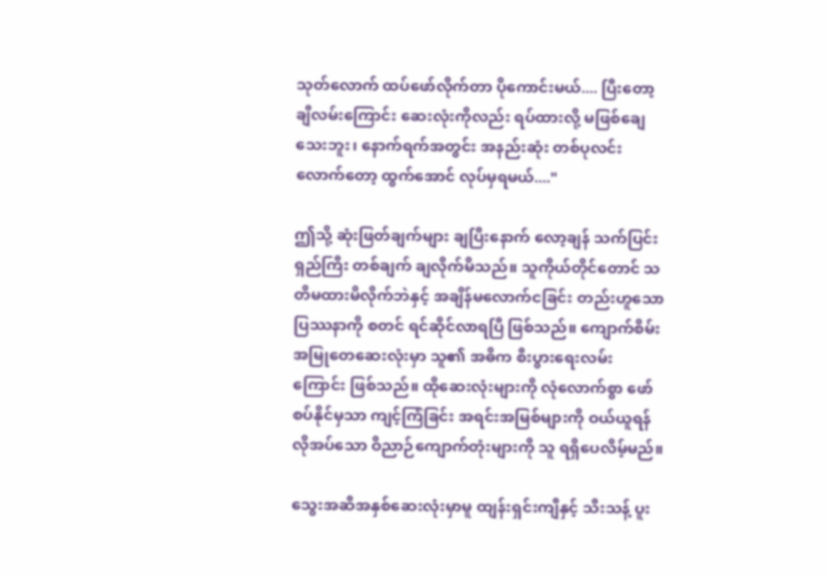သုတ်လောက် ထပ်ဖော်လိုက်တာ ပိုကောင်းမယ်.... ပြီးတော့ ချီလမ်းကြောင်း ဆေးလုံးကိုလည်း ရပ်ထားလို့ မဖြစ်ချေသေးဘူး၊ နောက်ရက်အတွင်း အနည်းဆုံး တစ်ပုလင်းလောက်တော့ ထွက်အောင် လုပ်မှရမယ်...."

ဤသို့ ဆုံးဖြတ်ချက်များ ချပြီးနောက် လော့ချန် သက်ပြင်းရှည်ကြီး တစ်ချက် ချလိုက်မိသည်။ သူကိုယ်တိုင်တောင် သတိမထားမိလိုက်ဘဲနှင့် အချိန်မလောက်ငခြင်း တည်းဟူသော ပြဿနာကို စတင် ရင်ဆိုင်လာရပြီ ဖြစ်သည်။ ကျောက်စိမ်းအမြုတေဆေးလုံးမှာ သူ၏ အဓိက စီးပွားရေးလမ်းကြောင်း ဖြစ်သည်။ ထိုဆေးလုံးများကို လုံလောက်စွာ ဖော်စပ်နိုင်မှသာ ကျင့်ကြံခြင်း အရင်းအမြစ်များကို ဝယ်ယူရန် လိုအပ်သော ဝိညာဉ်ကျောက်တုံးများကို သူ ရရှိပေလိမ့်မည်။

သွေးအဆီအနှစ်ဆေးလုံးမှာမူ ထျန်းရှင်းကျီနှင့် သီးသန့် ပူး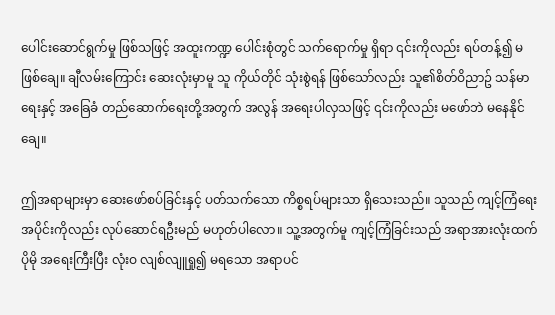ပေါင်းဆောင်ရွက်မှု ဖြစ်သဖြင့် အထူးကဏ္ဍ ပေါင်းစုံတွင် သက်ရောက်မှု ရှိရာ ၎င်းကိုလည်း ရပ်တန့်၍ မဖြစ်ချေ။ ချီလမ်းကြောင်း ဆေးလုံးမှာမူ သူ ကိုယ်တိုင် သုံးစွဲရန် ဖြစ်သော်လည်း သူ၏စိတ်ဝိညာဥ် သန်မာရေးနှင့် အခြေခံ တည်ဆောက်ရေးတို့အတွက် အလွန် အရေးပါလှသဖြင့် ၎င်းကိုလည်း မဖော်ဘဲ မနေနိုင်ချေ။

ဤအရာများမှာ ဆေးဖော်စပ်ခြင်းနှင့် ပတ်သက်သော ကိစ္စရပ်များသာ ရှိသေးသည်။ သူသည် ကျင့်ကြံရေးအပိုင်းကိုလည်း လုပ်ဆောင်ရဦးမည် မဟုတ်ပါလော။ သူ့အတွက်မူ ကျင့်ကြံခြင်းသည် အရာအားလုံးထက် ပိုမို အရေးကြီးပြီး လုံးဝ လျစ်လျူရှု၍ မရသော အရာပင်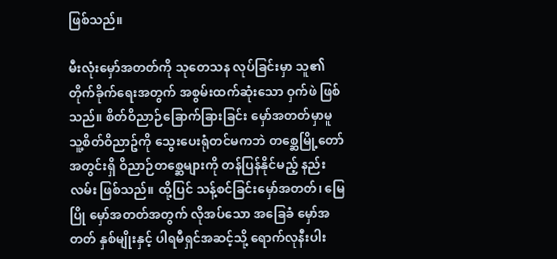ဖြစ်သည်။

မီးလုံးမှော်အတတ်ကို သုတေသန လုပ်ခြင်းမှာ သူ၏ တိုက်ခိုက်ရေးအတွက် အစွမ်းထက်ဆုံးသော ဝှက်ဖဲ ဖြစ်သည်။ စိတ်ဝိညာဉ်ခြောက်ခြားခြင်း မှော်အတတ်မှာမူ သူ့စိတ်ဝိညာဥ်ကို သွေးပေးရုံတင်မကဘဲ တစ္ဆေမြို့တော် အတွင်းရှိ ဝိညာဉ်တစ္ဆေများကို တန်ပြန်နိုင်မည့် နည်းလမ်း ဖြစ်သည်။ ထို့ပြင် သန့်စင်ခြင်းမှော်အတတ်၊ မြေပြို မှော်အတတ်အတွက် လိုအပ်သော အခြေခံ မှော်အတတ် နှစ်မျိုးနှင့် ပါရမီရှင်အဆင့်သို့ ရောက်လုနီးပါး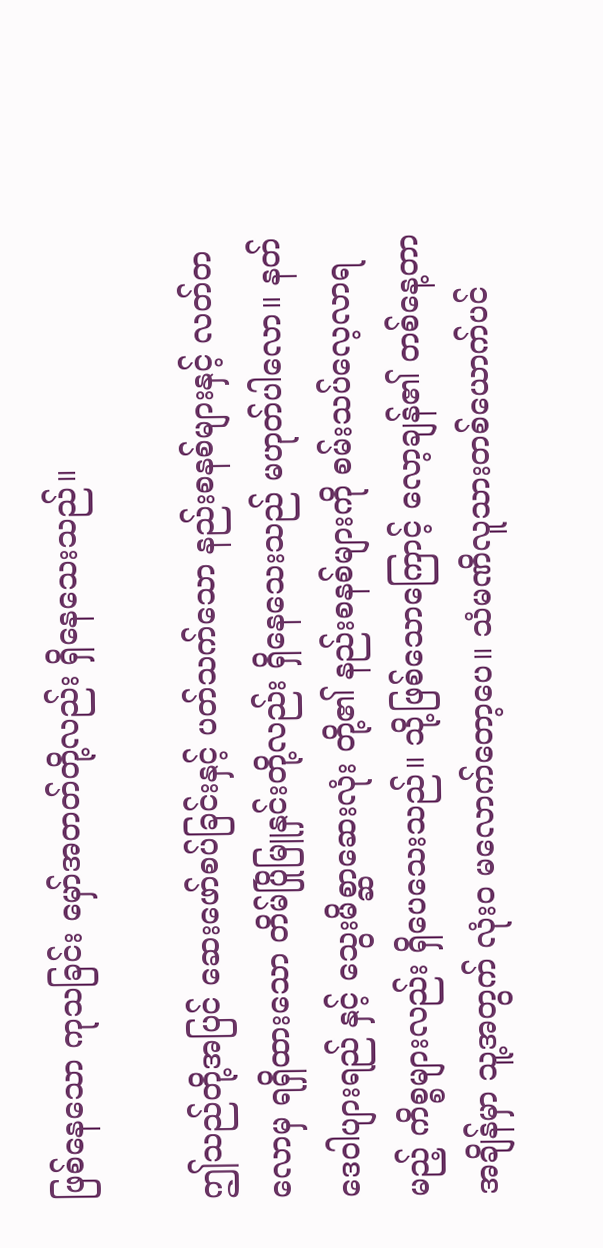ဖြစ်နေသော ကုသခြင်း မှော်အတတ်တို့လည်း ရှိနေသေးသည်။

ဤသည်တို့အပြင် ဆေးဖော်စပ်ခြင်းနှင့် ပတ်သက်သော နည်းစနစ်များနှင့် လတ်တလောမှ ရရှိထားသော တိမ်ပြိုမြူနှင်းတို့လည်း ရှိနေသေးသည် မဟုတ်ပါလော။ နတ်ဒေဝါပျားရည် နှင့် သွေးမိစ္ဆာဆေးလုံး တို့၏ နည်းစနစ်များကို စမ်းသပ်လေ့လာရမည့် ကိစ္စများလည်း ရှိပေသေးသည်။ သို့ဖြစ်သောကြောင့် လော့ချန်၏ တစ်နေ့တာ အချိန်မှာ သူ့အတွက် လုံးဝ မလောက်တော့ပေ။ သံမဏိလူသားတစ်ယောက်ပင်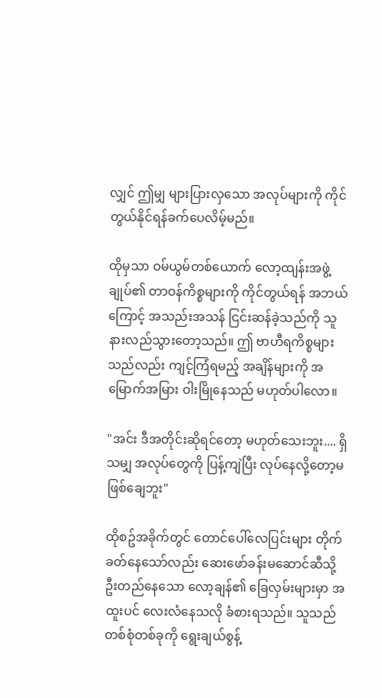လျှင် ဤမျှ များပြားလှသော အလုပ်များကို ကိုင်တွယ်နိုင်ရန်ခက်ပေလိမ့်မည်။

ထိုမှသာ ဝမ်ယွမ်တစ်ယောက် လော့ထျန်းအဖွဲ့ချုပ်၏ တာဝန်ကိစ္စများကို ကိုင်တွယ်ရန် အဘယ်ကြောင့် အသည်းအသန် ငြင်းဆန်ခဲ့သည်ကို သူ နားလည်သွားတော့သည်။ ဤ ဗာဟီရကိစ္စများသည်လည်း ကျင့်ကြံရမည့် အချိန်များကို အမြောက်အမြား ဝါးမြိုနေသည် မဟုတ်ပါလော။

"အင်း ဒီအတိုင်းဆိုရင်တော့ မဟုတ်သေးဘူး.... ရှိသမျှ အလုပ်တွေကို ပြန့်ကျဲပြီး လုပ်နေလို့တော့မဖြစ်ချေဘူး"

ထိုစဥ်အခိုက်တွင် တောင်ပေါ်လေပြင်းများ တိုက်ခတ်နေသော်လည်း ဆေးဖော်ခန်းမဆောင်ဆီသို့ ဦးတည်နေသော လော့ချန်၏ ခြေလှမ်းများမှာ အထူးပင် လေးလံနေသလို ခံစားရသည်။ သူသည် တစ်စုံတစ်ခုကို ရွေးချယ်စွန့်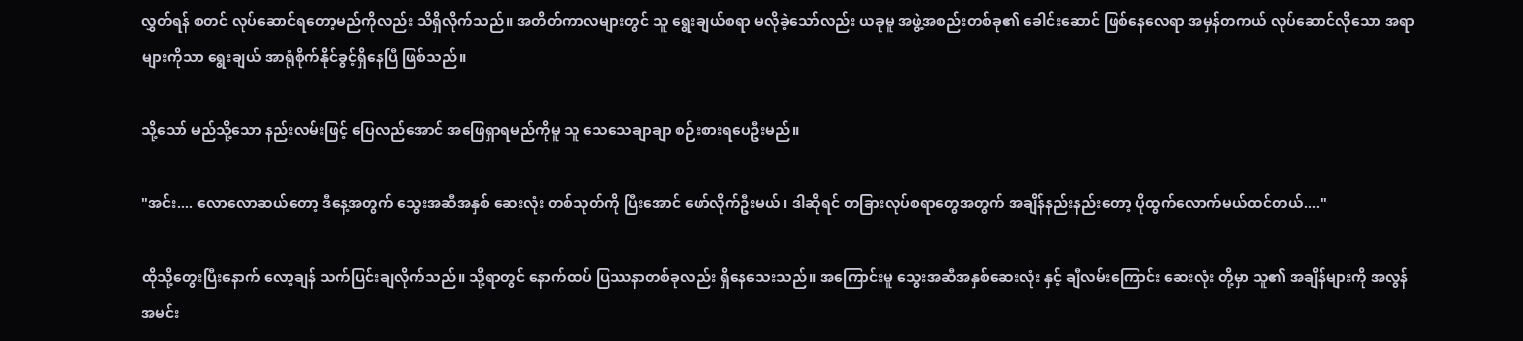လွှတ်ရန် စတင် လုပ်ဆောင်ရတော့မည်ကိုလည်း သိရှိလိုက်သည်။ အတိတ်ကာလများတွင် သူ ရွေးချယ်စရာ မလိုခဲ့သော်လည်း ယခုမူ အဖွဲ့အစည်းတစ်ခု၏ ခေါင်းဆောင် ဖြစ်နေလေရာ အမှန်တကယ် လုပ်ဆောင်လိုသော အရာများကိုသာ ရွေးချယ် အာရုံစိုက်နိုင်ခွင့်ရှိနေပြီ ဖြစ်သည်။

သို့သော် မည်သို့သော နည်းလမ်းဖြင့် ပြေလည်အောင် အဖြေရှာရမည်ကိုမူ သူ သေသေချာချာ စဉ်းစားရပေဦးမည်။

"အင်း.... လောလောဆယ်တော့ ဒီနေ့အတွက် သွေးအဆီအနှစ် ဆေးလုံး တစ်သုတ်ကို ပြီးအောင် ဖော်လိုက်ဦးမယ်၊ ဒါဆိုရင် တခြားလုပ်စရာတွေအတွက် အချိန်နည်းနည်းတော့ ပိုထွက်လောက်မယ်ထင်တယ်...."

ထိုသို့တွေးပြီးနောက် လော့ချန် သက်ပြင်းချလိုက်သည်။ သို့ရာတွင် နောက်ထပ် ပြဿနာတစ်ခုလည်း ရှိနေသေးသည်။ အကြောင်းမူ သွေးအဆီအနှစ်ဆေးလုံး နှင့် ချီလမ်းကြောင်း ဆေးလုံး တို့မှာ သူ၏ အချိန်များကို အလွန်အမင်း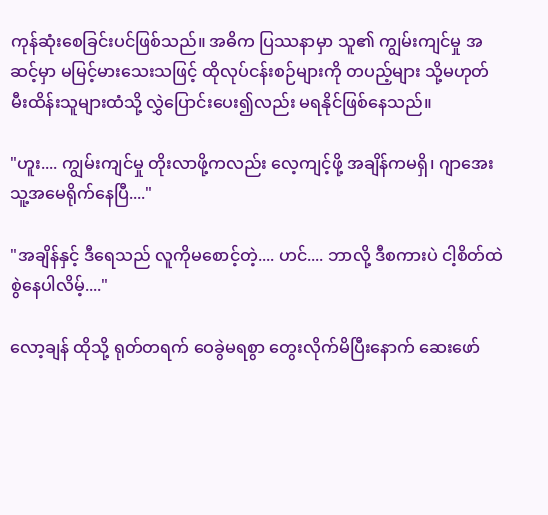ကုန်ဆုံးစေခြင်းပင်ဖြစ်သည်။ အဓိက ပြဿနာမှာ သူ၏ ကျွမ်းကျင်မှု အဆင့်မှာ မမြင့်မားသေးသဖြင့် ထိုလုပ်ငန်းစဉ်များကို တပည့်များ သို့မဟုတ် မီးထိန်းသူများထံသို့ လွှဲပြောင်းပေး၍လည်း မရနိုင်ဖြစ်နေသည်။

"ဟူး.... ကျွမ်းကျင်မှု တိုးလာဖို့ကလည်း လေ့ကျင့်ဖို့ အချိန်ကမရှိ၊ ဂျာအေးသူ့အမေရိုက်နေပြီ...."

"အချိန်နှင့် ဒီရေသည် လူကိုမစောင့်တဲ့.... ဟင်.... ဘာလို့ ဒီစကားပဲ ငါ့စိတ်ထဲစွဲနေပါလိမ့်...."

လော့ချန် ထိုသို့ ရုတ်တရက် ဝေခွဲမရစွာ တွေးလိုက်မိပြီးနောက် ဆေးဖော်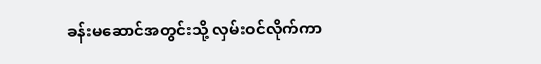ခန်းမဆောင်အတွင်းသို့ လှမ်းဝင်လိုက်ကာ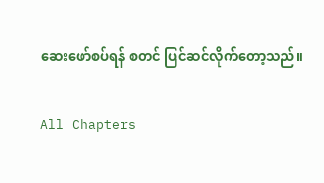ဆေးဖော်စပ်ရန် စတင် ပြင်ဆင်လိုက်တော့သည်။

All Chapters